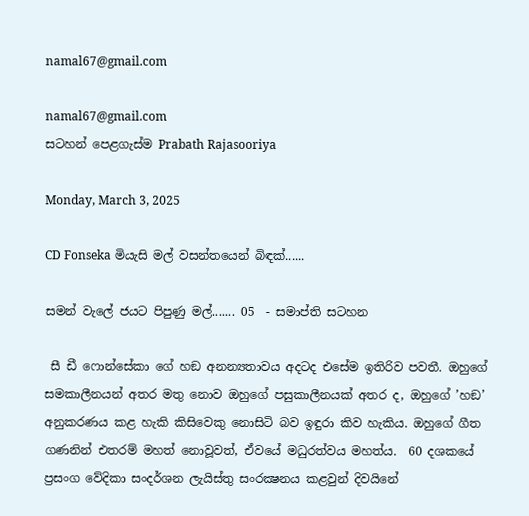namal67@gmail.com

namal67@gmail.com
සටහන් පෙළගැස්ම‍ Prabath Rajasooriya

Monday, March 3, 2025

CD Fonseka මියැසි මල් වසන්තයෙන් බිඳක්......

සමන් වැලේ ජයට පිපුණු මල්....... 05  - සමාප්ති සටහන

 සී ඩී ෆොන්සේකා ගේ හඞ අනන්‍යතාවය අදටද එසේම ඉතිරිව පවතී. ඔහුගේ සමකාලීනයන් අතර මතු නොව ඔහුගේ පසුකාලීනයක් අතර ද, ඔහුගේ ’හඞ’ අනුකරණය කළ හැකි කිසිවෙකු නොසිටි බව ඉඳුරා කිව හැකිය. ඔහුගේ ගීත ගණනින් එතරම් මහත් නොවූවත්, ඒවයේ මධුරත්වය මහත්ය.  60 දශකයේ ප්‍රසංග වේදිකා සංදර්ශන ලැයිස්තු සංරක්‍ෂනය කළවුන් දිවයිනේ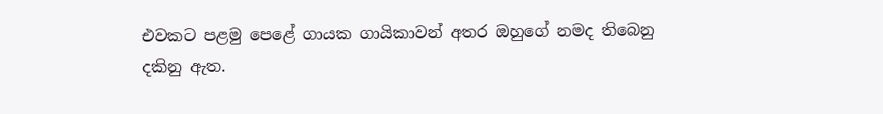එවකට පළමු පෙළේ ගායක ගායිකාවන් අතර ඔහුගේ නමද තිබෙනු දකිනු ඇත.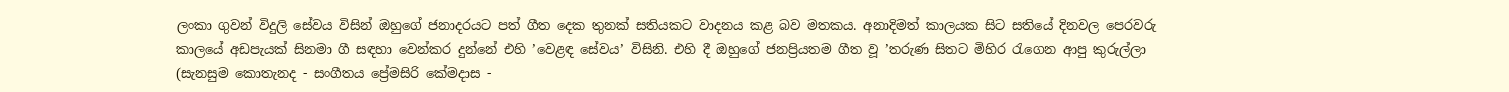ලංකා ගුවන් විදුලි සේවය විසින් ඔහුගේ ජනාදරයට පත් ගීත දෙක තුනක් සතියකට වාදනය කළ බව මතකය. අනාදිමත් කාලයක සිට සතියේ දිනවල පෙරවරු කාලයේ අඩපැයක් සිනමා ගී සඳහා වෙන්කර දුන්නේ එහි ’වෙළඳ සේවය’ විසිනි. එහි දී ඔහුගේ ජනප්‍රියතම ගීත වූ ’තරුණ සිතට මිහිර රැගෙන ආපු කුරුල්ලා (සැනසුම කොතැනද - සංගීතය ප්‍රේමසිරි කේමදාස -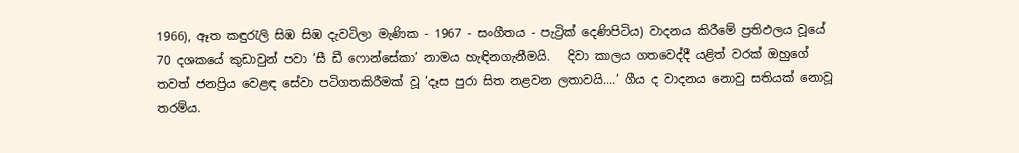1966), ඈත කඳුරැලි සිඹ සිඹ දැවටිලා මැණික - 1967 - සංගීතය - පැට්‍රික් දෙණිපිටිය) වාදනය කිරීමේ ප්‍රතිඵලය වූයේ 70 දශකයේ කුඩාවුන් පවා ’සී ඩී ෆොන්සේකා’ නාමය හැඳිනගැනීමයි.   දිවා කාලය ගතවෙද්දී යළිත් වරක් ඔහුගේ තවත් ජනප්‍රිය වෙළඳ සේවා පටිගතකිරීමක් වූ ’දෑස පුරා සිත නළවන ලතාවයි....’ ගීය ද වාදනය නොවු සතියක් නොවූ තරම්ය.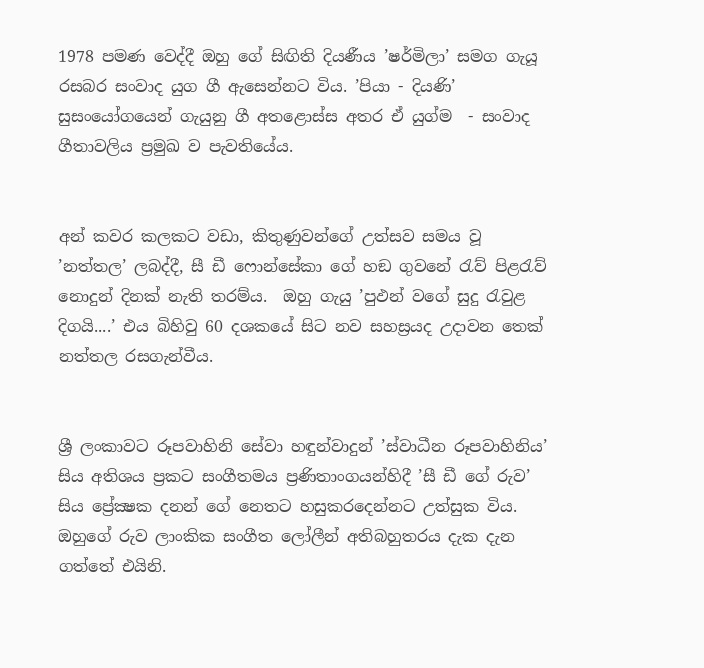1978 පමණ වෙද්දී ඔහු ගේ සිඟිති දියණීය ’ෂර්මිලා’ සමග ගැයූ රසබර සංවාද යුග ගී ඇසෙන්නට විය. ’පියා - දියණි’ සුසංයෝගයෙන් ගැයුනු ගී අතළොස්ස අතර ඒ යුග්ම  - සංවාද ගීතාවලිය ප්‍රමුඛ ව පැවතියේය.


අන් කවර කලකට වඩා, කිතුණුවන්ගේ උත්සව සමය වූ ’නත්තල’ ලබද්දී, සී ඩී ෆොන්සේකා ගේ හඞ ගුවනේ රැව් පිළරැව් නොදුන් දිනක් නැති තරම්ය.  ඔහු ගැයු ’පුඵන් වගේ සුදු රැවුළ දිගයි....’ එය බිහිවු 60 දශකයේ සිට නව සහස්‍රයද උදාවන තෙක් නත්තල රසගැන්වීය.


ශ්‍රී ලංකාවට රූපවාහිනි සේවා හඳුන්වාදුන් ’ස්වාධීන රූපවාහිනිය’ සිය අතිශය ප්‍රකට සංගීතමය ප්‍රණිතාංගයන්හිදී ’සී ඩී ගේ රුව’ සිය ප්‍රේක්‍ෂක දනන් ගේ නෙතට හසුකරදෙන්නට උත්සුක විය. ඔහුගේ රුව ලාංකික සංගීත ලෝලීන් අතිබහුතරය දැක දැන ගත්තේ එයිනි.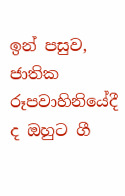ඉන් පසුව, ජාතික රූපවාහිනියේදී ද ඔහුට ගී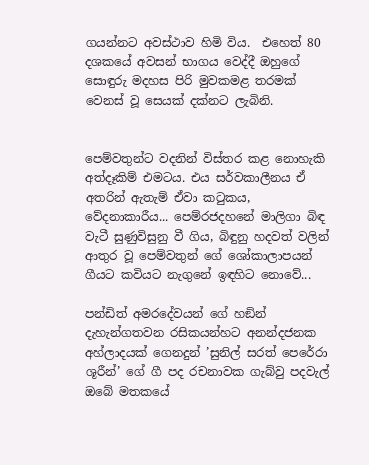ගයන්නට අවස්ථාව හිමි විය.  එහෙත් 80 දශකයේ අවසන් භාගය වෙද්දී ඔහුගේ සොඳුරු මදහස පිරි මුවකමළ තරමක් වෙනස් වූ සෙයක් දක්නට ලැබිනි.


පෙම්වතුන්ට වදනින් විස්තර කළ නොහැකි අත්දෑකිම් එමටය. එය සර්වකාලීනය ඒ අතරින් ඇතැම් ඒවා කටුකය, වේදනාකාරීය... පෙම්රජදහනේ මාලිගා බිඳ වැටී සුණුවිසුනු වී ගිය, බිඳුනු හදවත් වලින් ආතුර වූ පෙම්වතුන් ගේ ශෝකාලාපයන් ගීයට කවියට නැගුනේ ඉඳහිට නොවේ...

පන්ඩිත් අමරදේවයන් ගේ හඞින් දැහැන්ගතවන රසිකයන්හට අනන්දජනක අහ්ලාදයක් ගෙනදුන් ’සුනිල් සරත් පෙරේරා ශූරීන්’ ගේ ගී පද රචනාවක ගැබ්වු පදවැල් ඔබේ මතකයේ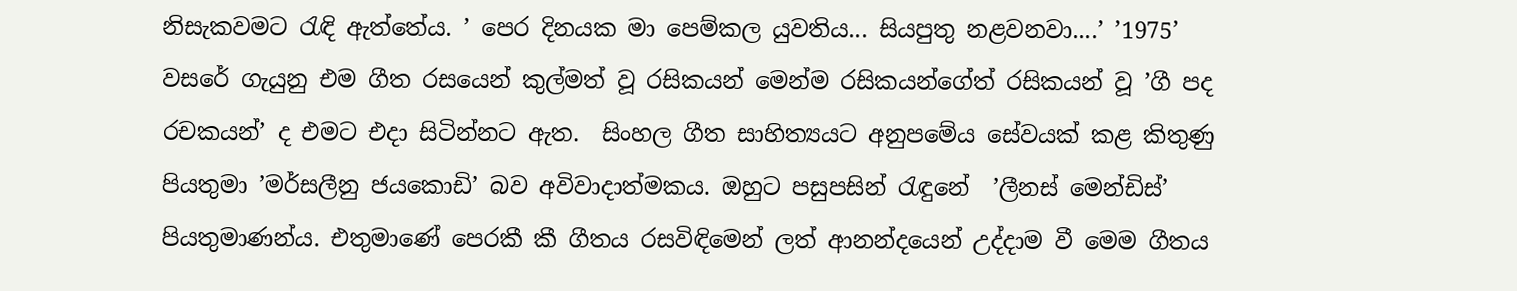නිසැකවමට රැඳි ඇත්තේය. ’ පෙර දිනයක මා පෙම්කල යුවතිය... සියපුතු නළවනවා....’ ’1975’  වසරේ ගැයුනු එම ගීත රසයෙන් කුල්මත් වූ රසිකයන් මෙන්ම රසිකයන්ගේත් රසිකයන් වූ ’ගී පද රචකයන්’ ද එමට එදා සිටින්නට ඇත.  සිංහල ගීත සාහිත්‍යයට අනුපමේය සේවයක් කළ කිතුණු පියතුමා ’මර්සලීනු ජයකොඩි’ බව අවිවාදාත්මකය. ඔහුට පසුපසින් රැඳුනේ  ’ලීනස් මෙන්ඩිස්’ පියතුමාණන්ය. එතුමාණේ පෙරකී කී ගීතය රසවිඳිමෙන් ලත් ආනන්දයෙන් උද්දාම වී මෙම ගීතය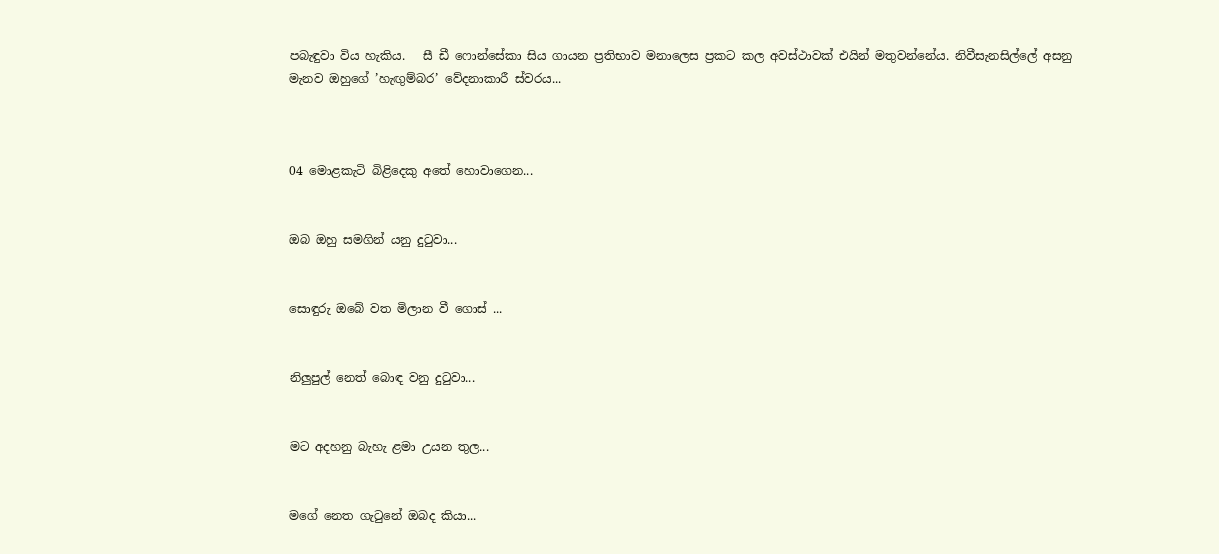පබැඳුවා විය හැකිය.   සී ඩී ෆොන්සේකා සිය ගායන ප්‍රතිභාව මනාලෙස ප්‍රකට කල අවස්ථාවක් එයින් මතුවන්නේය. නිවීසැනසිල්ලේ අසනු මැනව ඔහුගේ ’හැඟුම්බර’ වේදනාකාරී ස්වරය...



04 මොළකැටි බිළිදෙකු අතේ හොවාගෙන...


ඔබ ඔහු සමගින් යනු දුටුවා...


සොඳුරු ඔබේ වත මිලාන වී ගොස් ...


නිලුපුල් නෙත් බොඳ වනු දුටුවා...


මට අදහනු බැහැ ළමා උයන තුල...


මගේ නෙත ගැටුනේ ඔබද කියා...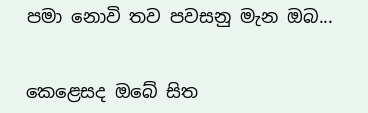පමා නොවි තව පවසනු මැන ඔබ...


කෙළෙසද ඔබේ සිත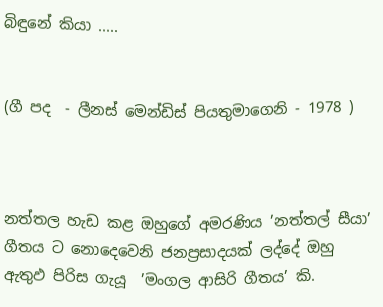බිඳුනේ කියා .....


(ගී පද  - ලීනස් මෙන්ඩිස් පියතුමාගෙනි - 1978 )



නත්තල හැඩ කළ ඔහුගේ අමරණිය ’නත්තල් සීයා’ ගීතය ට නොදෙවෙනි ජනප්‍රසාදයක් ලද්දේ ඔහු ඇතුඵ පිරිස ගැයූ  ’මංගල ආසිරි ගීතය’ කි.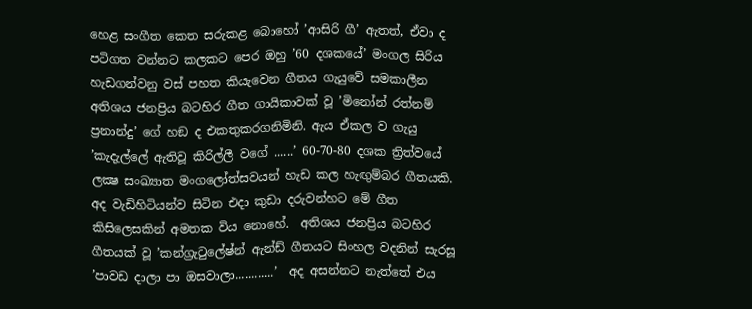හෙළ සංගීත කෙත සරුකළ බොහෝ ’ආසිරි ගී’ ඇතත්, ඒවා ද පටිගත වන්නට කලකට පෙර ඔහු ’60 දශකයේ’ මංගල සිරිය හැඩගන්වනු වස් පහත කියැවෙන ගීතය ගැයුවේ සමකාලීන අතිශය ජනප්‍රිය බටහිර ගීත ගායිකාවක් වූ ’මිනෝන් රත්නම් ප්‍රනාන්දු’ ගේ හඞ ද එකතුකරගනිමිනි. ඇය ඒකල ව ගැයු ’කැදැල්ලේ ඇතිවූ කිරිල්ලී වගේ ......’ 60-70-80 දශක ත්‍රිත්වයේ ලක්‍ෂ සංඛ්‍යාත මංගලෝත්සවයන් හැඩ කල හැඟුම්බර ගීතයකි. අද වැඩිහිටියන්ව සිටින එදා කුඩා දරුවන්හට මේ ගීත කිසිලෙසකින් අමතක විය නොහේ.  අතිශය ජනප්‍රිය බටහිර ගීතයක් වූ ’කන්ග්‍රැටුලේෂ්න් ඇන්ඩ් ගීතයට සිංහල වදනින් සැරසූ ’පාවඩ දාලා පා ඔසවාලා............’  අද අසන්නට නැත්තේ එය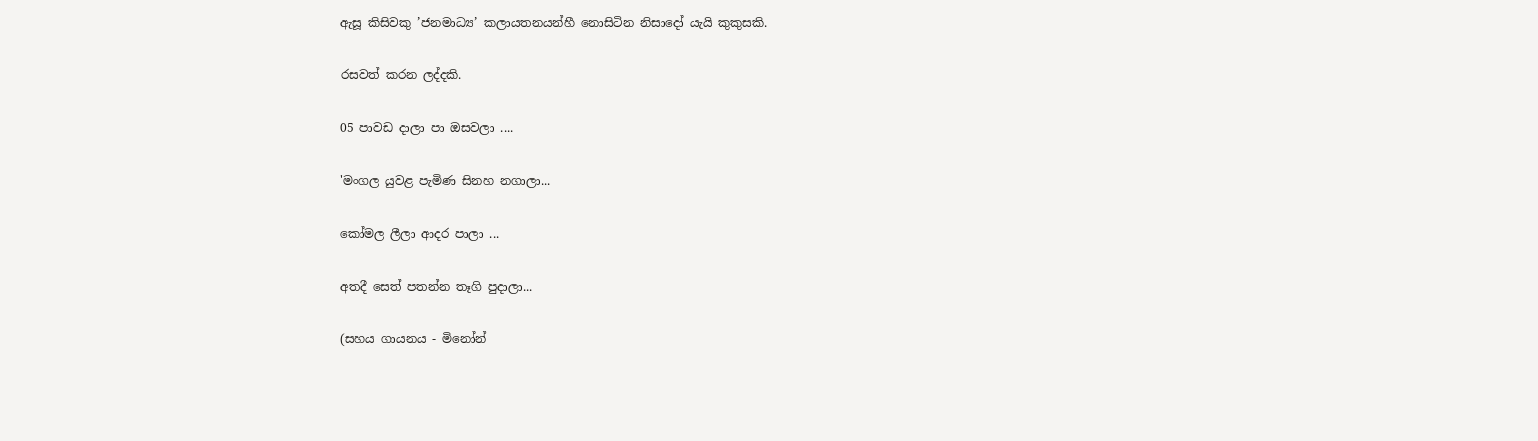ඇසූ කිසිවකු ’ජනමාධ්‍ය’ කලායතනයන්හී නොසිටින නිසාදෝ යැයි කුකුසකි.

රසවත් කරන ලද්දකි.

05 පාවඩ දාලා පා ඔසවලා ....

'මංගල යුවළ පැමිණ සිනහ නගාලා...

කෝමල ලීලා ආදර පාලා ...

අතදී සෙත් පතන්න තෑගි පුදාලා...

(සහය ගායනය - මිනෝන්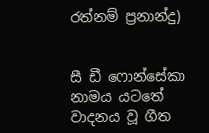රත්නම් ප්‍රනාන්දු)


සී ඩී ෆොන්සේකා නාමය යටතේ වාදනය වූ ගීත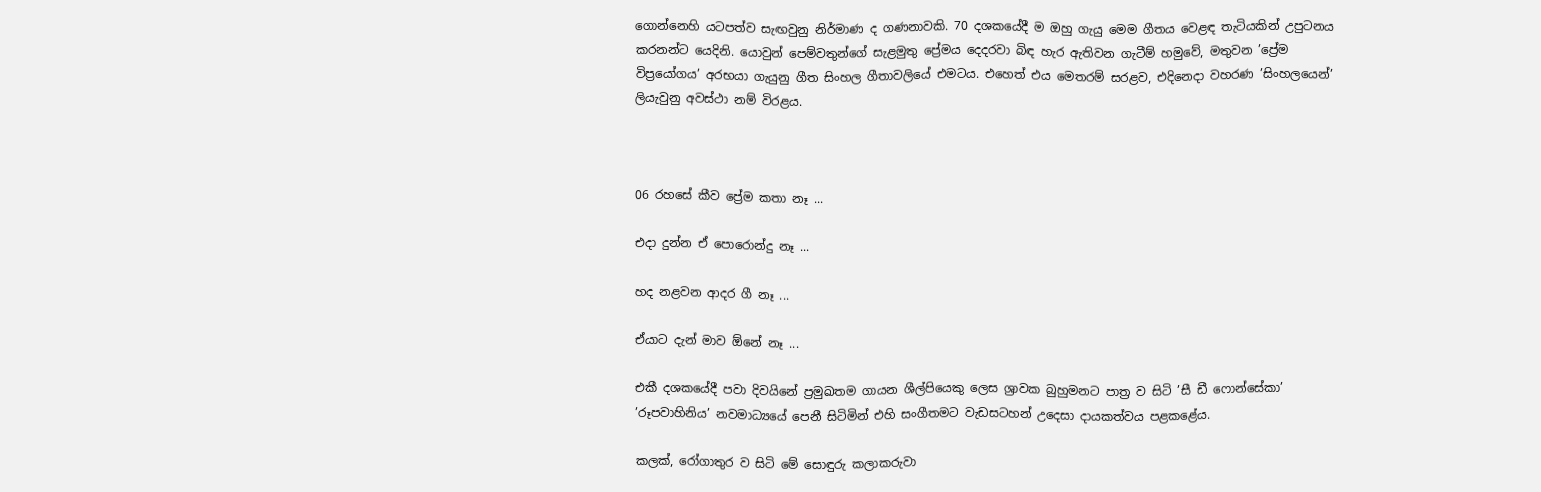ගොන්නෙහි යටපත්ව සැඟවුනු නිර්මාණ ද ගණනාවකි. 70 දශකයේදී ම ඔහු ගැයු මෙම ගීතය වෙළඳ තැටියකින් උපුටනය කරනන්ට යෙදිනි. යොවුන් පෙම්වතුන්ගේ සැළමුතු ප්‍රේමය දෙදරවා බිඳ හැර ඇතිවන ගැටීම් හමුවේ, මතුවන ’ප්‍රේම විප්‍රයෝගය’ අරභයා ගැයුනු ගීත සිංහල ගීතාවලියේ එමටය. එහෙත් එය මෙතරම් සරළව, එදිනෙදා වහරණ ’සිංහලයෙන්’ ලියැවුනු අවස්ථා නම් විරළය.



06 රහසේ කීව ප්‍රේම කතා නෑ ...

එදා දුන්න ඒ පොරොන්දු නෑ ...

හද නළවන ආදර ගී නෑ ...

ඒයාට දැන් මාව ඕනේ නෑ ...

එකී දශකයේදී පවා දිවයිනේ ප්‍රමුඛතම ගායන ශීල්පියෙකු ලෙස ශ්‍රාවක බුහුමනට පාත්‍ර ව සිටි ’සී ඩී ෆොන්සේකා’ ’රූපවාහිනිය’ නවමාධ්‍යයේ පෙනී සිටිමින් එහි සංගීතමට වැඩසටහන් උදෙසා දායකත්වය පළකළේය.

කලක්, රෝගාතුර ව සිටි මේ සොඳුරු කලාකරුවා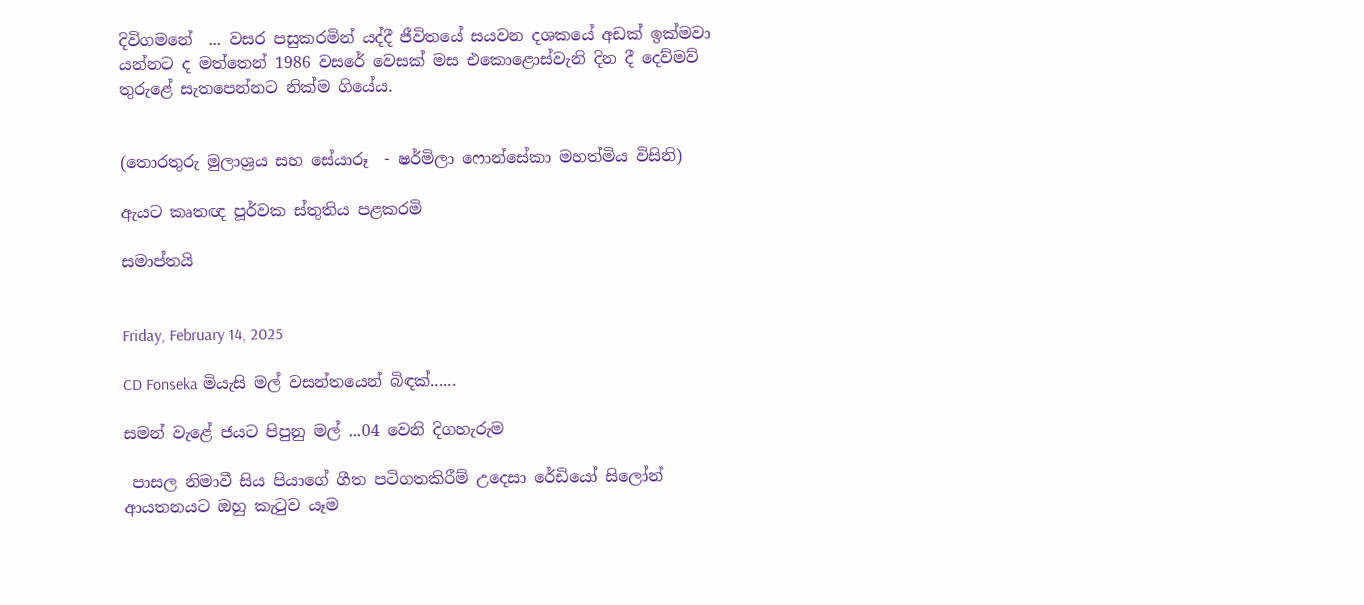දිවිගමනේ  ... වසර පසුකරමින් යද්දී ජීවිතයේ සයවන දශකයේ අඩක් ඉක්මවා යන්නට ද මත්තෙන් 1986 වසරේ වෙසක් මස එකොළොස්වැනි දින දී දෙව්මව් තුරුළේ සැතපෙන්නට නික්ම ගියේය.


(තොරතුරු මුලාශ්‍රය සහ සේයාරූ  - ෂර්මිලා ෆොන්සේකා මහත්මිය විසිනි)

ඇයට කෘතඥ පූර්වක ස්තුතිය පළකරමි

සමාප්තයි


Friday, February 14, 2025

CD Fonseka මියැසි මල් වසන්තයෙන් බිඳක්......

සමන් වැළේ ජයට පිපුනු මල් ...04 වෙනි දිගහැරුම

 පාසල නිමාවී සිය පියාගේ ගීත පටිගතකිරීම් උදෙසා රේඩියෝ සිලෝන් ආයතනයට ඔහු කැටුව යෑම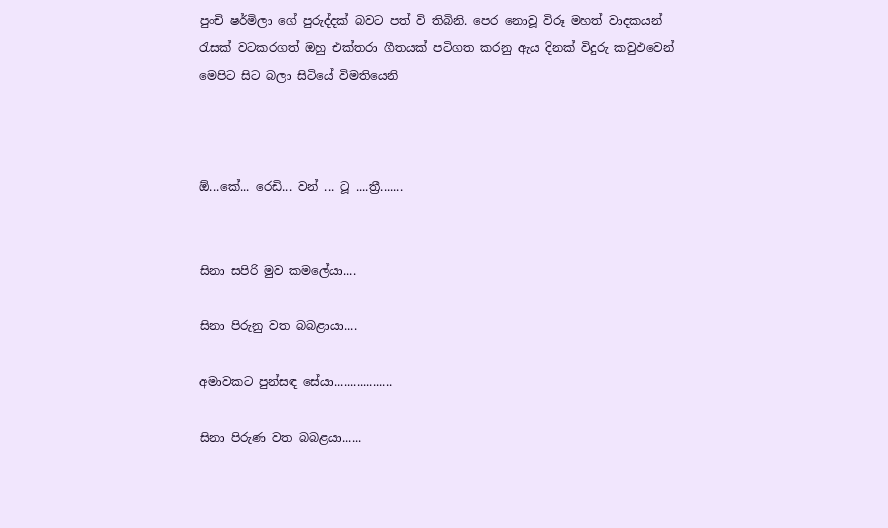පුංචි ෂර්මිලා ගේ පුරුද්දක් බවට පත් වි තිබිනි. පෙර නොවූ විරූ මහත් වාදකයන් රැසක් වටකරගත් ඔහු එක්තරා ගීතයක් පටිගත කරනු ඇය දිනක් විදුරු කවුඵවෙන් මෙපිට සිට බලා සිටියේ විමතියෙනි



ඕ...කේ... රෙඩි... වන් ... ටූ ....ත්‍රී.......


සිනා සපිරි මුව කමලේයා....

සිනා පිරුනු වත බබළායා....

අමාවකට පුන්සඳ සේයා..................

සිනා පිරුණ වත බබළයා......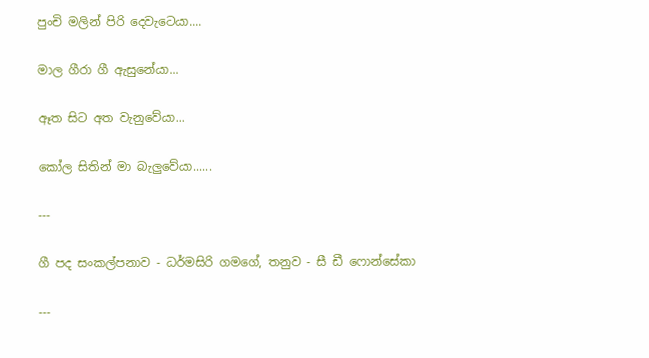පුංචි මලින් පිරි දෙවැටෙයා....

මාල ගීරා ගී ඇසුනේයා...

ඈත සිට අත වැනුවේයා...

කෝල සිතින් මා බැලුවේයා......

---

ගී පද සංකල්පනාව - ධර්මසිරි ගමගේ, තනුව - සී ඩී ෆොන්සේකා

---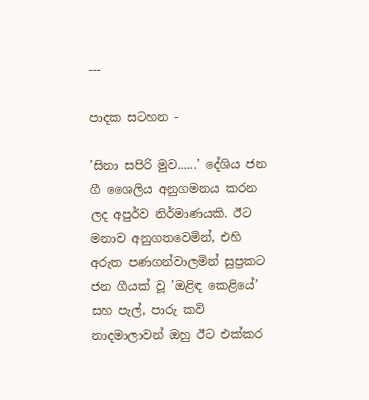---

පාදක සටහන -

’සිනා සපිරි මුව......’ දේශිය ජන ගී ශෛලිය අනුගමනය කරන ලද අපුර්ව නිර්මාණයකි. ඊට මනාව අනුගතවෙමින්, එහි අරුත පණගන්වාලමින් සුප්‍රකට ජන ගීයක් වූ ’ඔළිඳ කෙළියේ’ සහ පැල්, පාරු කවි නාදමාලාවන් ඔහු ඊට එක්කර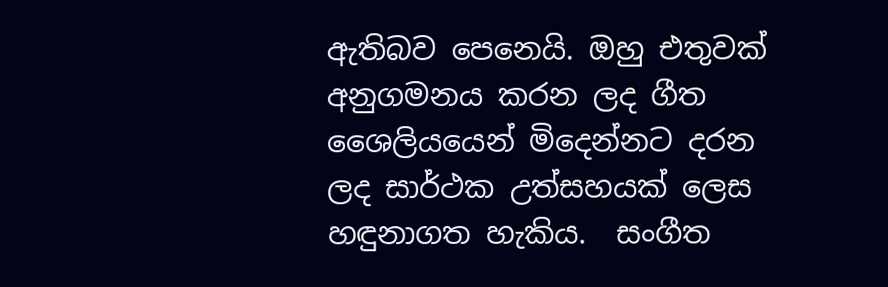ඇතිබව පෙනෙයි. ඔහු එතුවක් අනුගමනය කරන ලද ගීත ශෛලියයෙන් මිදෙන්නට දරන ලද සාර්ථක උත්සහයක් ලෙස හඳුනාගත හැකිය.  සංගීත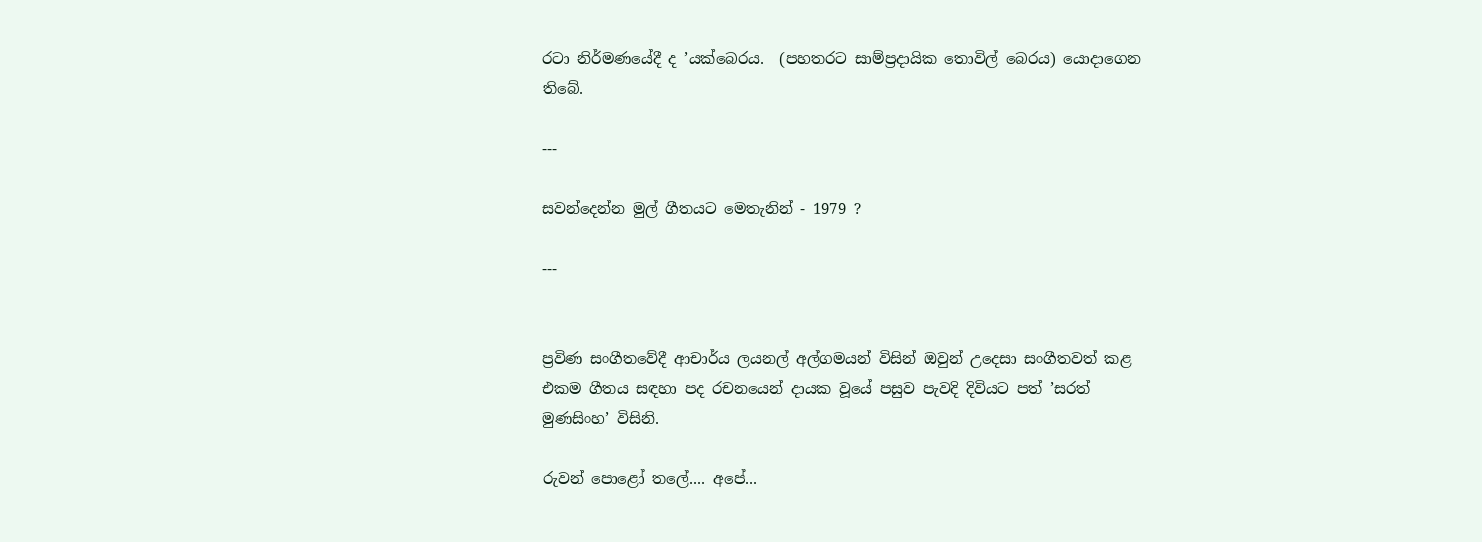රටා නිර්මණයේදී ද ’යක්බෙරය.  (පහතරට සාම්ප්‍රදායික තොවිල් බෙරය) යොදාගෙන තිබේ.

---

සවන්දෙන්න මුල් ගීතයට මෙතැනින් - 1979 ?

---


ප්‍රවිණ සංගීතවේදී ආචාර්ය ලයනල් අල්ගමයන් විසින් ඔවුන් උදෙසා සංගීතවත් කළ එකම ගීතය සඳහා පද රචනයෙන් දායක වූයේ පසුව පැවදි දිවියට පත් ’සරත් මුණසිංහ’ විසිනි.

රුවන් පොළෝ තලේ.... අපේ...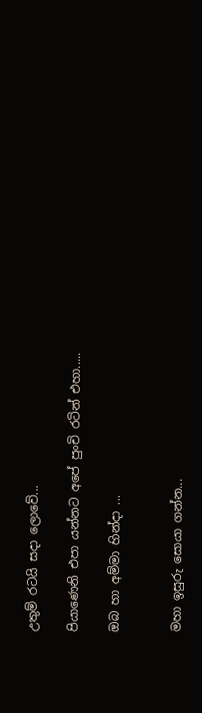උතුම් රටයි සදා ලොවේ...

පියාණෙනි එපා යන්නට අපේ පුංචි රටින් එහා.....

ඔබ හා අම්මා හින්දා ...


මහා ඉසුරු සොයා ගන්න...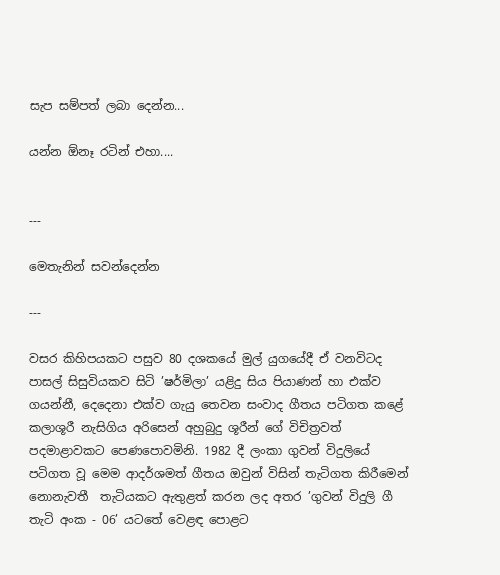සැප සම්පත් ලබා දෙන්න...

යන්න ඕනෑ රටින් එහා....


---

මෙතැනින් සවන්දෙන්න

---

වසර කිහිපයකට පසුව 80 දශකයේ මුල් යුගයේදී ඒ වනවිටද පාසල් සිසුවියකව සිටි ’ෂර්මිලා’ යළිදු සිය පියාණන් හා එක්ව ගයන්නී, දෙදෙනා එක්ව ගැයු තෙවන සංවාද ගීතය පටිගත කළේ කලාශූරී නැසිගිය අරිසෙන් අහුබුදු ශූරීන් ගේ විචිත්‍රවත් පදමාළාවකට පෙණපොවමිනි. 1982 දී ලංකා ගුවන් විදුලියේ පටිගත වූ මෙම ආදර්ශමත් ගීතය ඔවුන් විසින් තැටිගත කිරීමෙන් නොනැවතී  තැටියකට ඇතුළත් කරන ලද අතර ’ගුවන් විදුලි ගී තැටි අංක - 06’ යටතේ වෙළඳ පොළට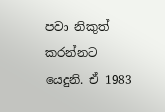පවා නිකුත් කරන්නට යෙදුනි. ඒ 1983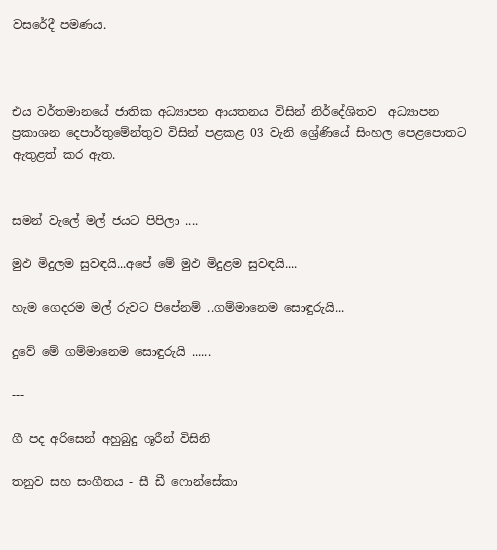වසරේදී පමණය.



එය වර්තමානයේ ජාතික අධ්‍යාපන ආයතනය විසින් නිර්දේශිතව  අධ්‍යාපන ප්‍රකාශන දෙපාර්තුමේන්තුව විසින් පළකළ 03 වැනි ශ්‍රේණියේ සිංහල පෙළපොතට ඇතුළත් කර ඇත.


සමන් වැලේ මල් ජයට පිපිලා ....

මුඵ මිදුලම සුවඳයි...අපේ මේ මුඵ මිදුළම සුවඳයි....

හැම ගෙදරම මල් රුවට පිපේනම් ..ගම්මානෙම සොඳුරුයි...

දුවේ මේ ගම්මානෙම සොඳුරුයි ......

---

ගී පද අරිසෙන් අහුබුදු ශූරීන් විසිනි

තනුව සහ සංගීතය - සී ඩී ෆොන්සේකා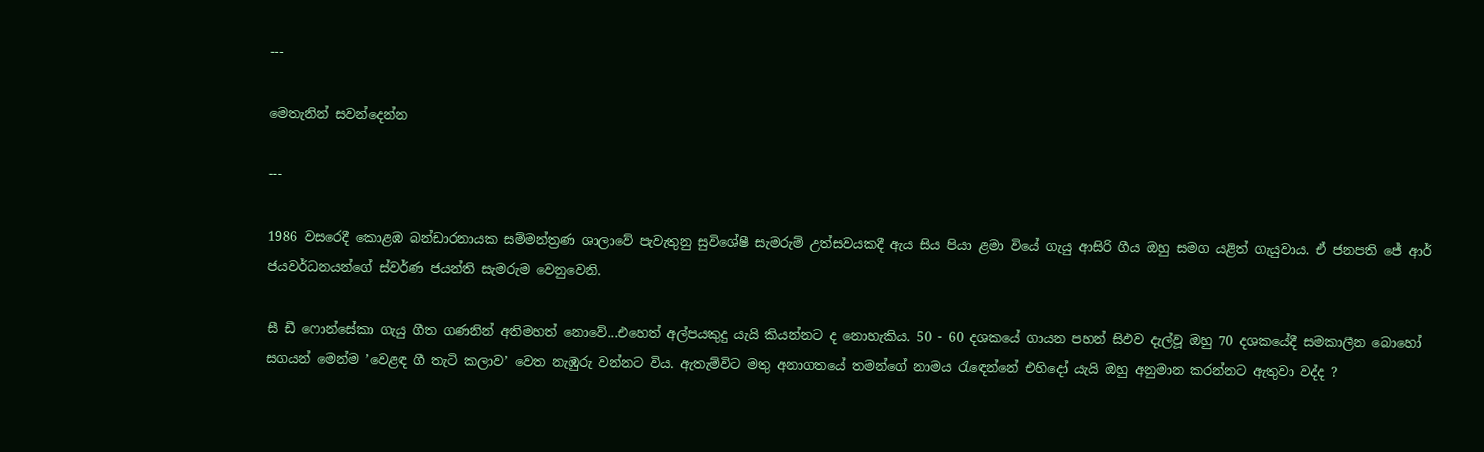---

මෙතැනින් සවන්දෙන්න

---

1986 වසරෙදී කොළඹ බන්ඩාරනායක සම්මන්ත්‍රණ ශාලාවේ පැවැතුනු සුවිශේෂී සැමරුම් උත්සවයකදී ඇය සිය පියා ළමා වියේ ගැයු ආසිරි ගීය ඔහු සමග යළිත් ගැයුවාය. ඒ ජනපති ජේ ආර් ජයවර්ධනයන්ගේ ස්වර්ණ ජයන්ති සැමරුම වෙනුවෙනි.

සී ඩී ෆොන්සේකා ගැයු ගීත ගණනින් අතිමහත් නොවේ...එහෙත් අල්පයකුදු යැයි කියන්නට ද නොහැකිය. 50 - 60 දශකයේ ගායන පහන් සිඵව දැල්වූ ඔහු 70 දශකයේදී සමකාලීන බොහෝ සගයන් මෙන්ම ’වෙළඳ ගී තැටි කලාව’ වෙත නැඹුරු වන්නට විය. ඇතැම්විට මතු අනාගතයේ තමන්ගේ නාමය රැඳෙන්නේ එහිදෝ යැයි ඔහු අනුමාන කරන්නට ඇතුවා වද්ද ?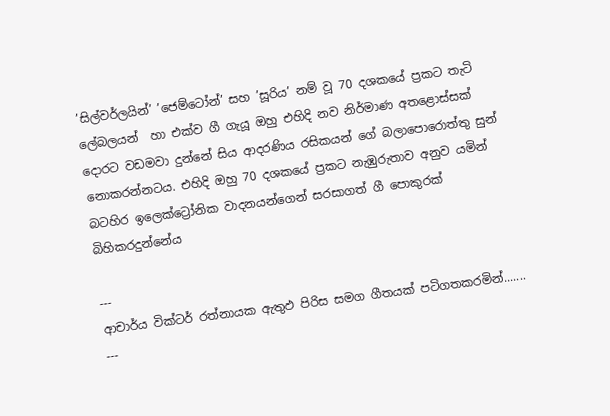’සිල්වර්ලයින්’ ’ජෙම්ටෝන්’ සහ ’සූරිය’ නම් වූ 70 දශකයේ ප්‍රකට තැටි ලේබලයන්  හා එක්ව ගී ගැයූ ඔහු එහිදි නව නිර්මාණ අතළොස්සක් දොරට වඩමවා දුන්නේ සිය ආදරණිය රසිකයන් ගේ බලාපොරොත්තු සුන් නොකරන්නටය. එහිදි ඔහු 70 දශකයේ ප්‍රකට නැඹුරුතාව අනුව යමින් බටහිර ඉලෙක්ට්‍රෝනික වාදනයන්ගෙන් සරසාගත් ගී පොකුරක් බිහිකරදුන්නේය

---
ආචාර්ය වික්ටර් රත්නායක ඇතුඵ පිරිස සමග ගීතයක් පටිගතකරමින්.......
---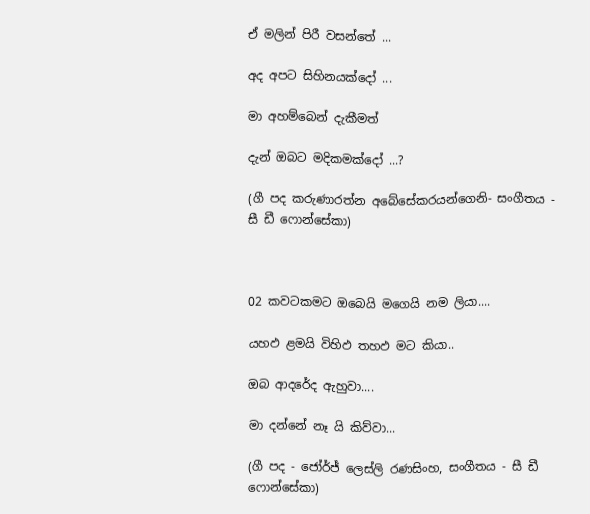ඒ මලින් පිරී වසන්තේ ...

අද අපට සිහිනයක්දෝ ...

මා අහම්බෙන් දැකීමත්

දැන් ඔබට මදිකමක්දෝ ...?

(ගී පද කරුණාරත්න අබේසේකරයන්ගෙනි- සංගීතය - සී ඩී ෆොන්සේකා)



02 කවටකමට ඔබෙයි මගෙයි නම ලියා....

යහඵ ළමයි විහිඵ තහඵ මට කියා..

ඔබ ආදරේද ඇහුවා....

මා දන්නේ නෑ යි කිව්වා...

(ගී පද - ජෝර්ජ් ලෙස්ලි රණසිංහ, සංගීතය - සී ඩී ෆොන්සේකා)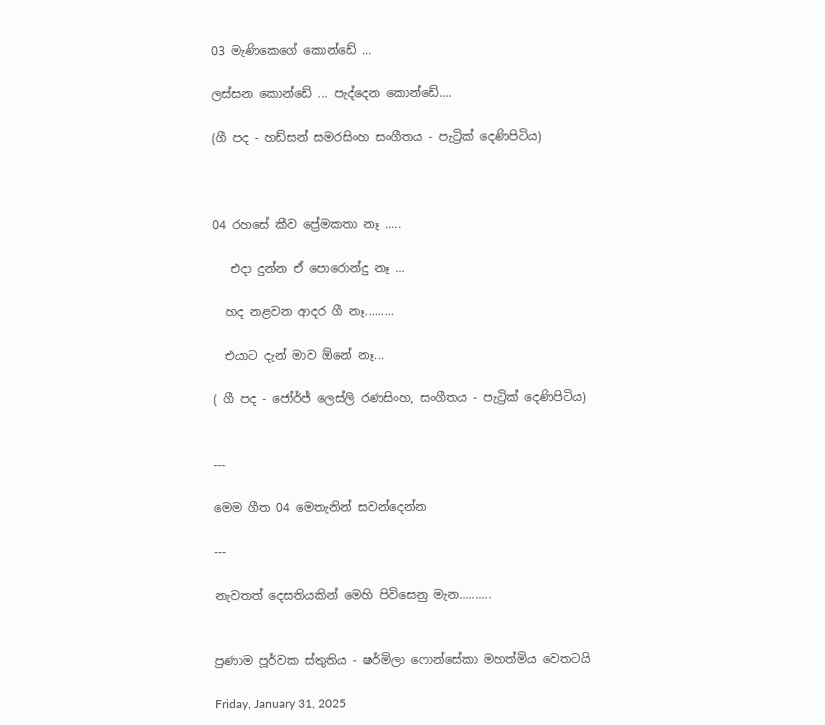03 මැණිකෙගේ කොන්ඩේ ...

ලස්සන කොන්ඩේ ... පැද්දෙන කොන්ඩේ....

(ගී පද - හඩ්සන් සමරසිංහ සංගීතය - පැට්‍රික් දෙණිපිටිය)



04 රහසේ කීව ප්‍රේමකතා නෑ .....

   එදා දුන්න ඒ පොරොන්දු නෑ ...

  හද නළවන ආදර ගී නෑ.........

  එයාට දැන් මාව ඕනේ නෑ...

( ගී පද - ජෝර්ජ් ලෙස්ලි රණසිංහ, සංගීතය - පැට්‍රික් දෙණිපිටිය)


---

මෙම ගීත 04 මෙතැනින් සවන්දෙන්න

---

නැවතත් දෙසතියකින් මෙහි පිවිසෙනු මැන..........


ප්‍රණාම පූර්වක ස්තුතිය - ෂර්මිලා ෆොන්සේකා මහත්මිය වෙතටයි

Friday, January 31, 2025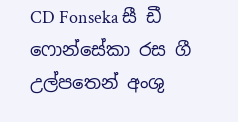CD Fonseka සී ඩී ෆොන්සේකා රස ගී උල්පතෙන් අංශු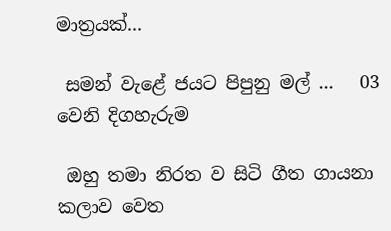මාත්‍රයක්...

 සමන් වැළේ ජයට පිපුනු මල් ...   03 වෙනි දිගහැරුම

 ඔහු තමා නිරත ව සිටි ගීත ගායනා කලාව වෙත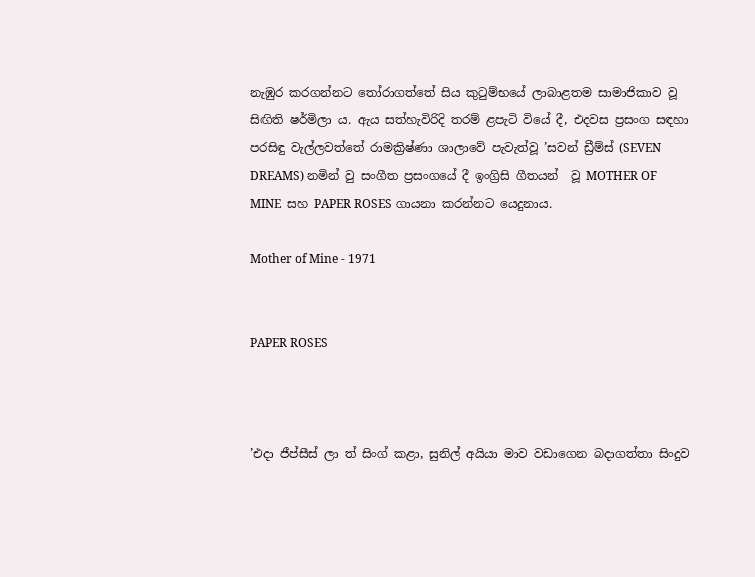නැඹුර කරගන්නට තෝරාගත්තේ සිය කුටුම්භයේ ලාබාළතම සාමාජිකාව වූ සිඟිති ෂර්මිලා ය. ඇය සත්හැවිරිදි තරම් ළපැටි වියේ දී, එදවස ප්‍රසංග සඳහා පරසිඳු වැල්ලවත්තේ රාමක්‍රිෂ්ණා ශාලාවේ පැවැත්වූ ’සවන් ඩ්‍රීම්ස් (SEVEN DREAMS) නමින් වු සංගීත ප්‍රසංගයේ දී ඉංග්‍රිසි ගීතයන්  වූ MOTHER OF MINE  සහ PAPER ROSES ගායනා කරන්නට යෙදුනාය.

Mother of Mine - 1971


PAPER ROSES



’එදා ජීප්සීස් ලා ත් සිංග් කළා, සුනිල් අයියා මාව වඩාගෙන බදාගත්තා සිංදුව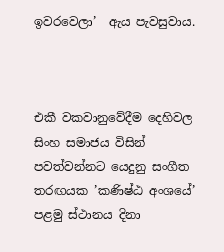ඉවරවෙලා’  ඇය පැවසුවාය.



එකී වකවානුවේදීම දෙහිවල සිංහ සමාජය විසින් පවත්වන්නට යෙදුනු සංගීත තරඟයක ’කණිෂ්ඨ අංශයේ’ පළමු ස්ථානය දිනා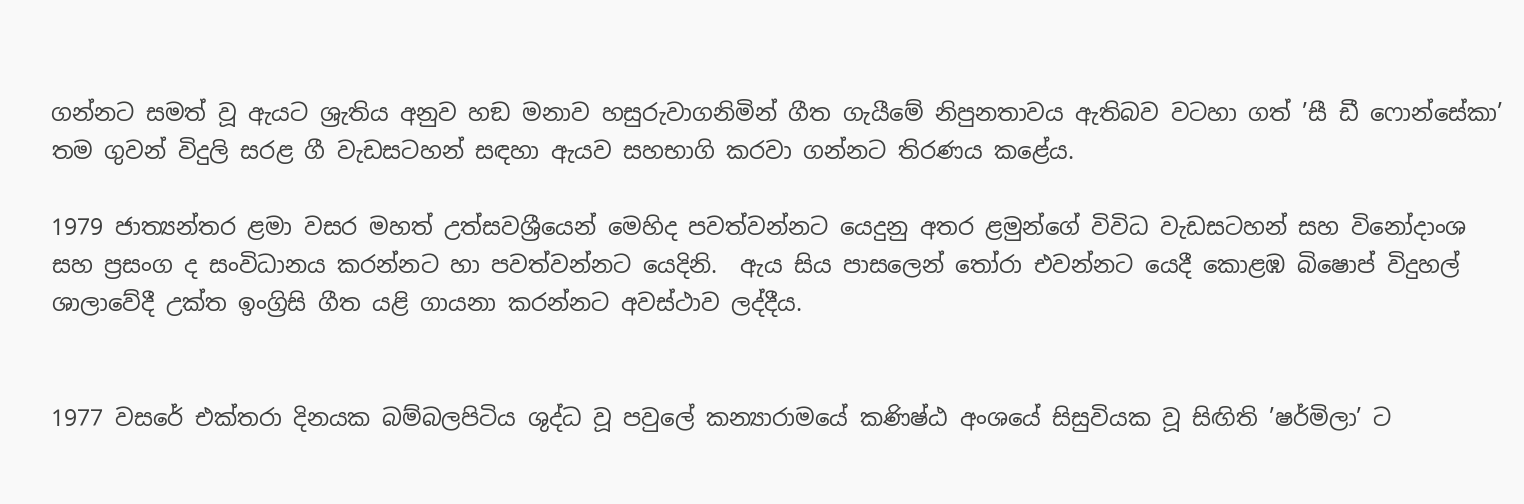ගන්නට සමත් වූ ඇයට ශ්‍රැතිය අනුව හඞ මනාව හසුරුවාගනිමින් ගීත ගැයීමේ නිපුනතාවය ඇතිබව වටහා ගත් ’සී ඩී ෆොන්සේකා’ තම ගුවන් විදුලි සරළ ගී වැඩසටහන් සඳහා ඇයව සහභාගි කරවා ගන්නට තිරණය කළේය.

1979 ජාත්‍යන්තර ළමා වසර මහත් උත්සවශ්‍රීයෙන් මෙහිද පවත්වන්නට යෙදුනු අතර ළමුන්ගේ විවිධ වැඩසටහන් සහ විනෝදාංශ සහ ප්‍රසංග ද සංවිධානය කරන්නට හා පවත්වන්නට යෙදිනි.  ඇය සිය පාසලෙන් තෝරා එවන්නට යෙදී කොළඹ බිෂොප් විදුහල් ශාලාවේදී උක්ත ඉංග්‍රිසි ගීත යළි ගායනා කරන්නට අවස්ථාව ලද්දීය.


1977 වසරේ එක්තරා දිනයක බම්බලපිටිය ශුද්ධ වූ පවුලේ කන්‍යාරාමයේ කණිෂ්ඨ අංශයේ සිසුවියක වූ සිඟිති ’ෂර්මිලා’ ට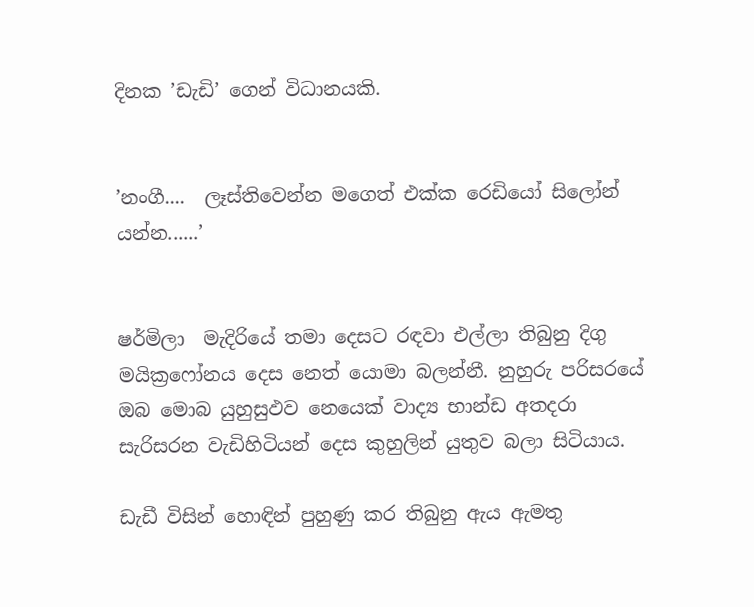දිනක ’ඩැඩි’ ගෙන් විධානයකි.


’නංගී....  ලෑස්තිවෙන්න මගෙත් එක්ක රෙඩියෝ සිලෝන් යන්න......’


ෂර්මිලා  මැදිරියේ තමා දෙසට රඳවා එල්ලා තිබුනු දිගු මයික්‍රෆෝනය දෙස නෙත් යොමා බලන්නී. නුහුරු පරිසරයේ ඔබ මොබ යුහුසුඵව නෙයෙක් වාද්‍ය භාන්ඩ අතදරා සැරිසරන වැඩිහිටියන් දෙස කුහුලින් යුතුව බලා සිටියාය.

ඩැඩී විසින් හොඳින් පුහුණු කර තිබුනු ඇය ඇමතු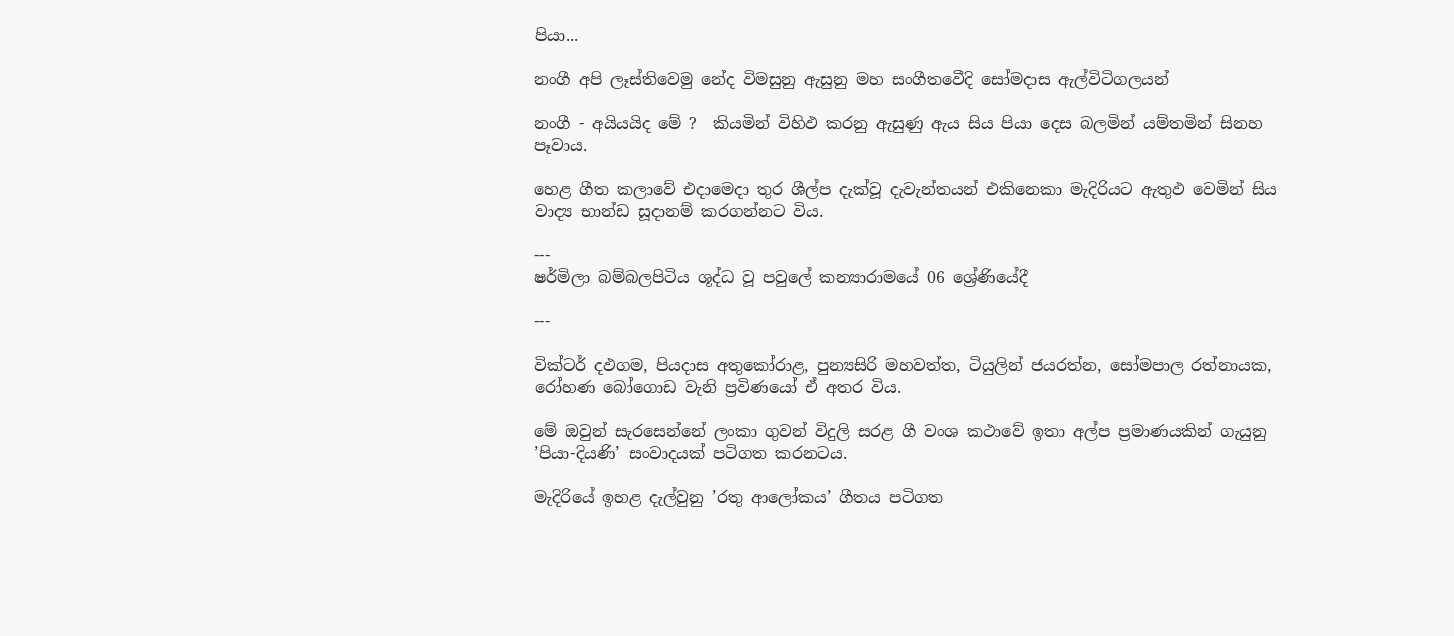පියා...

නංගී අපි ලෑස්තිවෙමු නේද විමසුනු ඇසුනු මහ සංගීතවෙීදි සෝමදාස ඇල්විටිගලයන්

නංගී - අයියයිද මේ ?  කියමින් විහිඵ කරනු ඇසුණු ඇය සිය පියා දෙස බලමින් යම්තමින් සිනහ පෑවාය.

හෙළ ගීත කලාවේ එදාමෙදා තුර ශීල්ප දැක්වූ දැවැන්තයන් එකිනෙකා මැදිරියට ඇතුඵ වෙමින් සිය වාද්‍ය භාන්ඩ සූදානම් කරගන්නට විය.

---
ෂර්මිලා බම්බලපිටිය ශූද්ධ වූ පවුලේ කන්‍යාරාමයේ 06 ශ්‍රේණියේදී

---

වික්ටර් දඵගම, පියදාස අතුකෝරාළ, පුන්‍යසිරි මහවත්ත, ටියුලින් ජයරත්න, සෝමපාල රත්නායක, රෝහණ බෝගොඩ වැනි ප්‍රවිණයෝ ඒ අතර විය.

මේ ඔවුන් සැරසෙන්නේ ලංකා ගුවන් විදුලි සරළ ගී වංශ කථාවේ ඉතා අල්ප ප්‍රමාණයකින් ගැයුනු  ’පියා-දියණි’ සංවාදයක් පටිගත කරනටය.

මැදිරියේ ඉහළ දැල්වුනු ’රතු ආලෝකය’ ගීතය පටිගත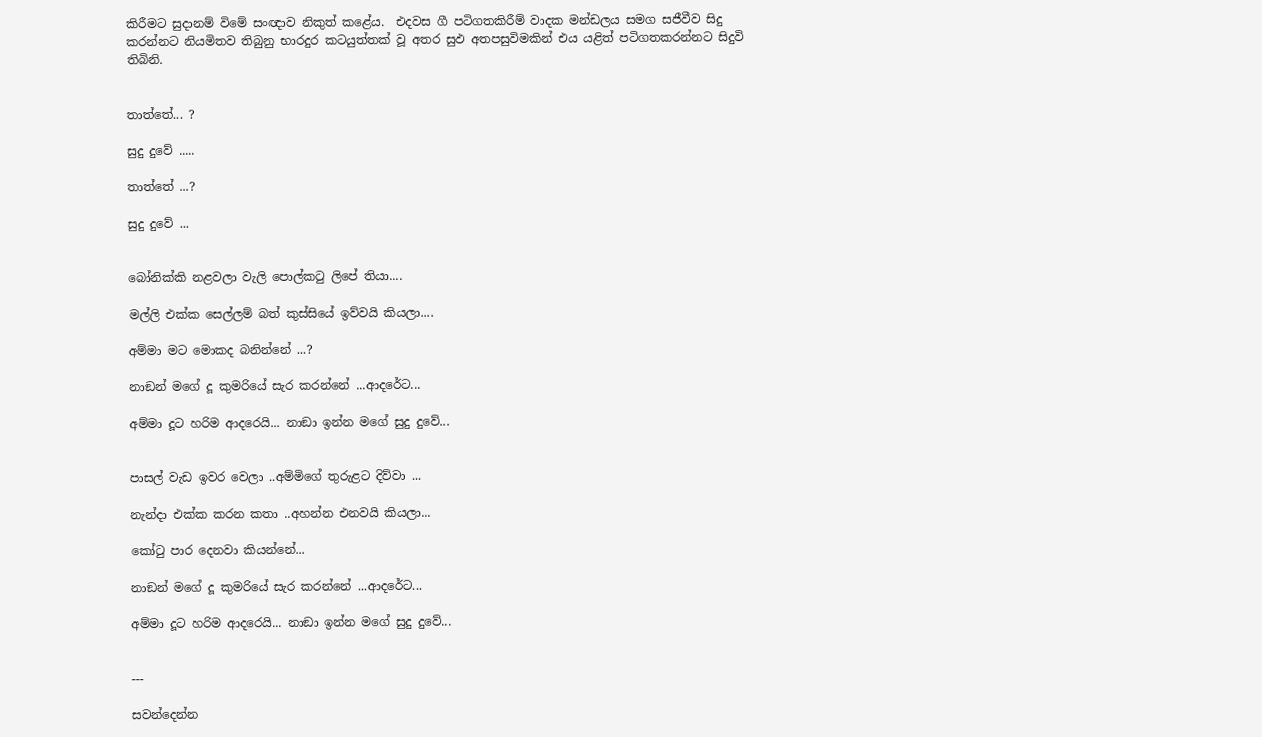කිරීමට සුදානම් විමේ සංඥාව නිකුත් කළේය.  එදවස ගී පටිගතකිරීම් වාදක මන්ඩලය සමග සජීවීව සිදු කරන්නට නියමිතව තිබුනු භාරදුර කටයුත්තක් වූ අතර සුඵ අතපසුවිමකින් එය යළිත් පටිගතකරන්නට සිදුවි තිබිනි.


තාත්තේ... ?

සුදු දුවේ .....

තාත්තේ ...?

සුදු දුවේ ...


බෝනික්කි නළවලා වැලි පොල්කටු ලිපේ තියා....

මල්ලි එක්ක සෙල්ලම් බත් කුස්සියේ ඉව්වයි කියලා....

අම්මා මට මොකද බනින්නේ ...?

නාඞන් මගේ දූ කුමරියේ සැර කරන්නේ ...ආදරේට...

අම්මා දූට හරිම ආදරෙයි... නාඞා ඉන්න මගේ සුදු දුවේ...


පාසල් වැඩ ඉවර වෙලා ..අම්මිගේ තුරුළට දිව්වා ...

නැන්දා එක්ක කරන කතා ..අහන්න එනවයි කියලා...

කෝටු පාර දෙනවා කියන්නේ...

නාඞන් මගේ දූ කුමරියේ සැර කරන්නේ ...ආදරේට...

අම්මා දූට හරිම ආදරෙයි... නාඞා ඉන්න මගේ සුදු දුවේ...


---

සවන්දෙන්න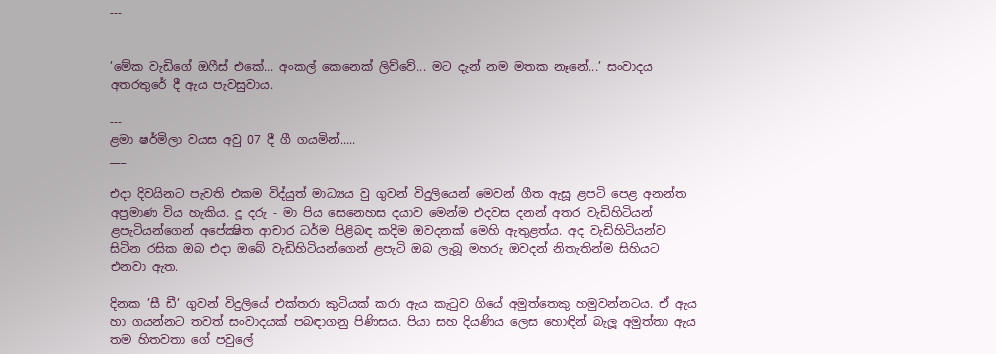---


’මේක වැඩිගේ ඔෆීස් එකේ... අංකල් කෙනෙක් ලිව්වේ... මට දැන් නම මතක නෑනේ...’ සංවාදය අතරතුරේ දී ඇය පැවසුවාය.

---
ළමා ෂර්මිලා වයස අවු 07 දී ගී ගයමින්.....
___

එදා දිවයිනට පැවති එකම විද්යුත් මාධ්‍යය වු ගුවන් විදුලියෙන් මෙවන් ගීත ඇසූ ළපටි පෙළ අනන්ත අප්‍රමාණ විය හැකිය. දූ දරු - මා පිය සෙනෙහස දයාව මෙන්ම එදවස දනන් අතර වැඩිහිටියන් ළපැටියන්ගෙන් අපේක්‍ෂිත ආචාර ධර්ම පිළිබඳ කදිම ඔවදනක් මෙහි ඇතුළත්ය. අද වැඩිහිටියන්ව සිටින රසික ඔබ එදා ඔබේ වැඩිහිටියන්ගෙන් ළපැටි ඔබ ලැබූ මහරු ඔවදන් නිතැතින්ම සිහියට එනවා ඇත.

දිනක ’සී ඩී’ ගුවන් විදුලියේ එක්තරා කුටියක් කරා ඇය කැටුව ගියේ අමුත්තෙකු හමුවන්නටය. ඒ ඇය හා ගයන්නට තවත් සංවාදයක් පබඳාගනු පිණිසය. පියා සහ දියණිය ලෙස හොඳින් බැලූ අමුත්තා ඇය තම හිතවතා ගේ පවුලේ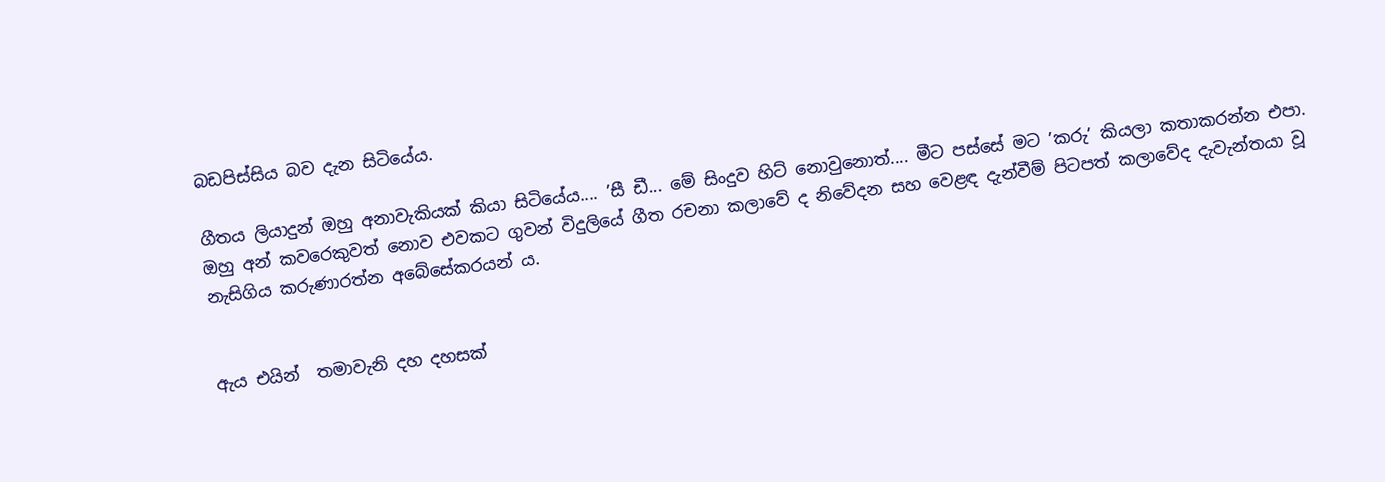බඩපිස්සිය බව දැන සිටියේය.

ගීතය ලියාදුන් ඔහු අනාවැකියක් කියා සිටියේය.... ’සී ඩී... මේ සිංදුව හිට් නොවුනොත්.... මීට පස්සේ මට ’කරු’ කියලා කතාකරන්න එපා. ඔහු අන් කවරෙකුවත් නොව එවකට ගුවන් විදුලියේ ගීත රචනා කලාවේ ද නිවේදන සහ වෙළඳ දැන්වීම් පිටපත් කලාවේද දැවැන්තයා වූ නැසිගිය කරුණාරත්න අබේසේකරයන් ය.


ඇය එයින්  තමාවැනි දහ දහසක්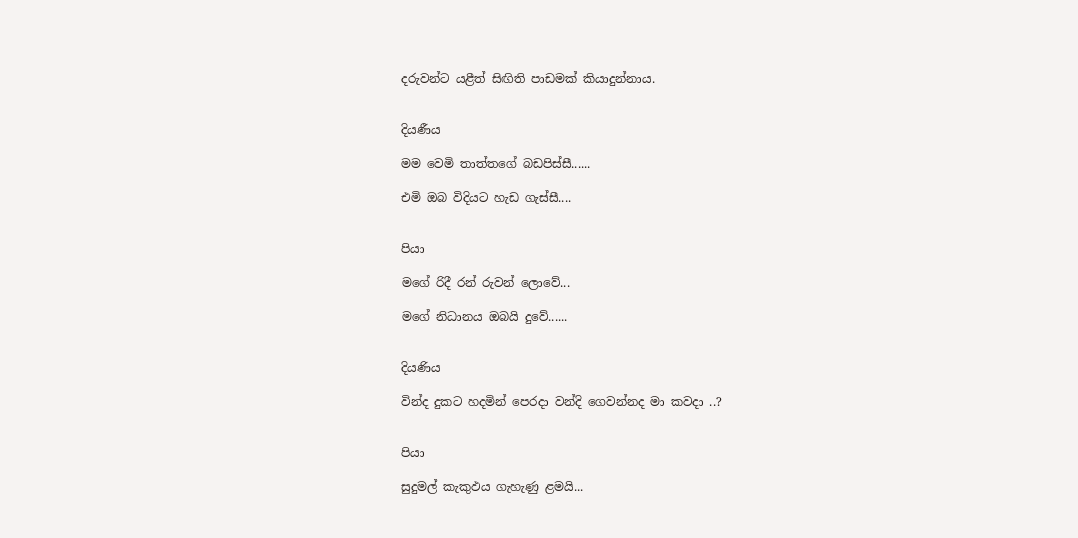දරුවන්ට යළීත් සිඟිති පාඩමක් කියාදුන්නාය.


දියණීය

මම වෙමි තාත්තගේ බඩපිස්සී......

එමි ඔබ විදියට හැඩ ගැස්සී....


පියා

මගේ රිදී රන් රුවන් ලොවේ...

මගේ නිධානය ඔබයි දුවේ......


දියණිය

වින්ද දුකට හදමින් පෙරදා වන්දි ගෙවන්නද මා කවදා ..?


පියා

සුදුමල් කැකුඵය ගැහැණු ළමයි...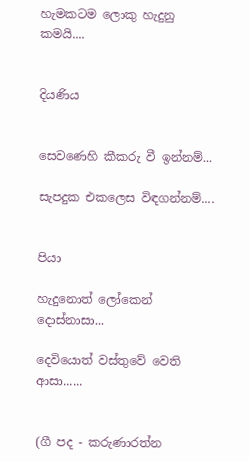හැමකටම ලොකු හැදුනු කමයි....


දියණිය


සෙවණෙහි කීකරු වී ඉන්නම්...

සැපදුක එකලෙස විඳගන්නම්....


පියා

හැදුනොත් ලෝකෙන් දොස්නාසා...

දෙවියොත් වස්තුවේ වෙති ආසා......


(ගී පද - කරුණාරත්න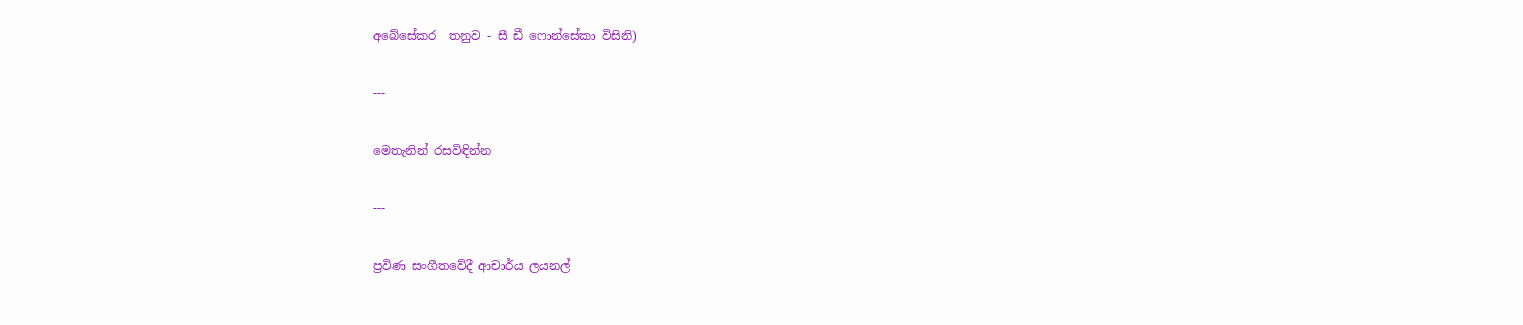අබේසේකර  තනුව - සී ඩී ෆොන්සේකා විසිනි)

---

මෙතැනින් රසවිඳින්න

---

ප්‍රවිණ සංගීතවේදී ආචාර්ය ලයනල්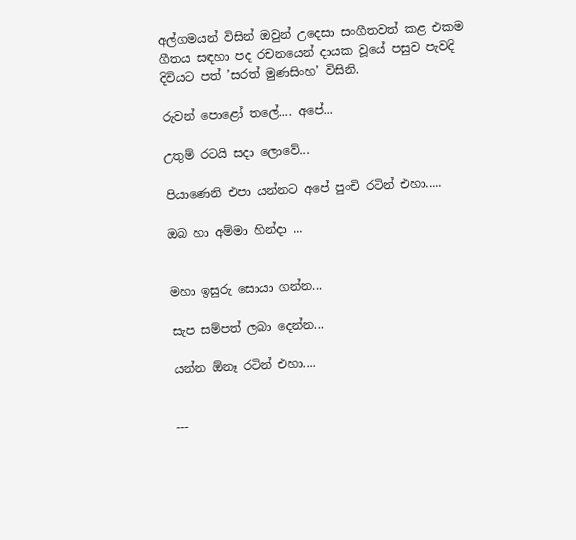අල්ගමයන් විසින් ඔවුන් උදෙසා සංගීතවත් කළ එකම ගීතය සඳහා පද රචනයෙන් දායක වූයේ පසුව පැවදි දිවියට පත් ’සරත් මුණසිංහ’ විසිනි.

රුවන් පොළෝ තලේ.... අපේ...

උතුම් රටයි සදා ලොවේ...

පියාණෙනි එපා යන්නට අපේ පුංචි රටින් එහා.....

ඔබ හා අම්මා හින්දා ...


මහා ඉසුරු සොයා ගන්න...

සැප සම්පත් ලබා දෙන්න...

යන්න ඕනෑ රටින් එහා....


---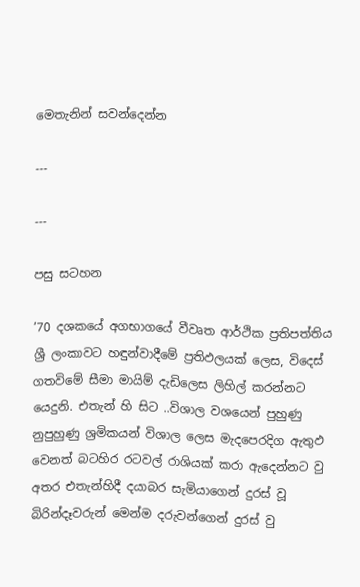මෙතැනින් සවන්දෙන්න

---

---

පසු සටහන

’70 දශකයේ අගභාගයේ වීවෘත ආර්ථික ප්‍රතිපත්තිය ශ්‍රී ලංකාවට හඳුන්වාදීමේ ප්‍රතිඵලයක් ලෙස, විදෙස් ගතවිමේ සීමා මායිම් දැඩිලෙස ලිහිල් කරන්නට යෙදුනි. එතැන් හි සිට ..විශාල වශයෙන් පුහුණු නුපුහුණු ශ්‍රමිකයන් විශාල ලෙස මැදපෙරදිග ඇතුඵ වෙනත් බටහිර රටවල් රාශියක් කරා ඇදෙන්නට වු අතර එතැන්හිදී දයාබර සැමියාගෙන් දුරස් වූ බිරින්දෑවරුන් මෙන්ම දරුවන්ගෙන් දුරස් වු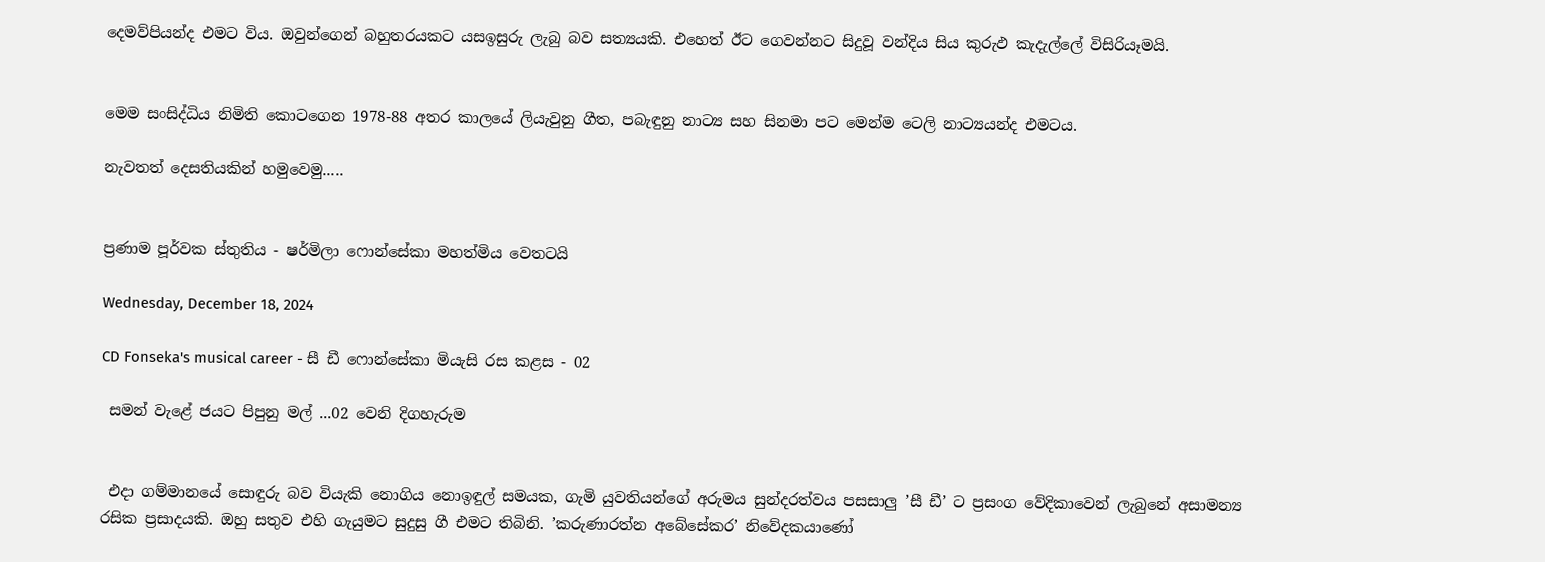දෙමව්පියන්ද එමට විය. ඔවුන්ගෙන් බහුතරයකට යසඉසුරු ලැබු බව සත්‍යයකි. එහෙත් ඊට ගෙවන්නට සිදුවූ වන්දිය සිය කුරුඵ කැදැල්ලේ විසිරියෑමයි.


මෙම සංසිද්ධිය නිමිති කොටගෙන 1978-88 අතර කාලයේ ලියැවුනු ගීත, පබැඳුනු නාට්‍ය සහ සිනමා පට මෙන්ම ටෙලි නාට්‍යයන්ද එමටය.

නැවතත් දෙසතියකින් හමුවෙමු.....


ප්‍රණාම පූර්වක ස්තුතිය - ෂර්මිලා ෆොන්සේකා මහත්මිය වෙතටයි

Wednesday, December 18, 2024

CD Fonseka's musical career - සී ඩී ෆොන්සේකා මියැසි රස කළස - 02

 සමන් වැළේ ජයට පිපුනු මල් ...02 වෙනි දිගහැරුම


 එදා ගම්මානයේ සොඳුරු බව වියැකි නොගිය නොඉඳුල් සමයක, ගැමි යුවතියන්ගේ අරුමය සුන්දරත්වය පසසාලු ’සී ඩී’ ට ප්‍රසංග වේදිකාවෙන් ලැබුනේ අසාමන්‍ය රසික ප්‍රසාදයකි. ඔහු සතුව එහි ගැයුමට සුදුසු ගී එමට තිබිනි. ’කරුණාරත්න අබේසේකර’ නිවේදකයාණෝ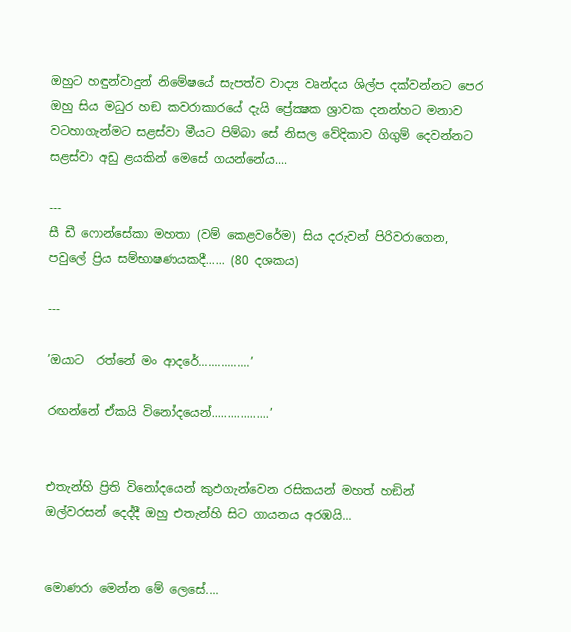ඔහුට හඳුන්වාදුන් නිමේෂයේ සැපත්ව වාද්‍ය වෘන්දය ශිල්ප දක්වන්නට පෙර ඔහු සිය මධුර හඞ කවරාකාරයේ දැයි ප්‍රේක්‍ෂක ශ්‍රාවක දනන්හට මනාව වටහාගැන්මට සළස්වා මීයට පිම්බා සේ නිසල වේදිකාව ගිගුම් දෙවන්නට සළස්වා අඩු ළයකින් මෙසේ ගයන්නේය....

---
සී ඩී ෆොන්සේකා මහතා (වම් කෙළවරේම) සිය දරුවන් පිරිවරාගෙන, පවුලේ ප්‍රිය සම්භාෂණයකදී...... (80 දශකය)

---

’ඔයාට  රත්නේ මං ආදරේ................’

රඟන්නේ ඒකයි විනෝදයෙන්..................’


එතැන්හි ප්‍රිති විනෝදයෙන් කුඵගැන්වෙන රසිකයන් මහත් හඞින් ඔල්වරසන් දෙද්දී ඔහු එතැන්හි සිට ගායනය අරඹයි...


මොණරා මෙන්න මේ ලෙසේ....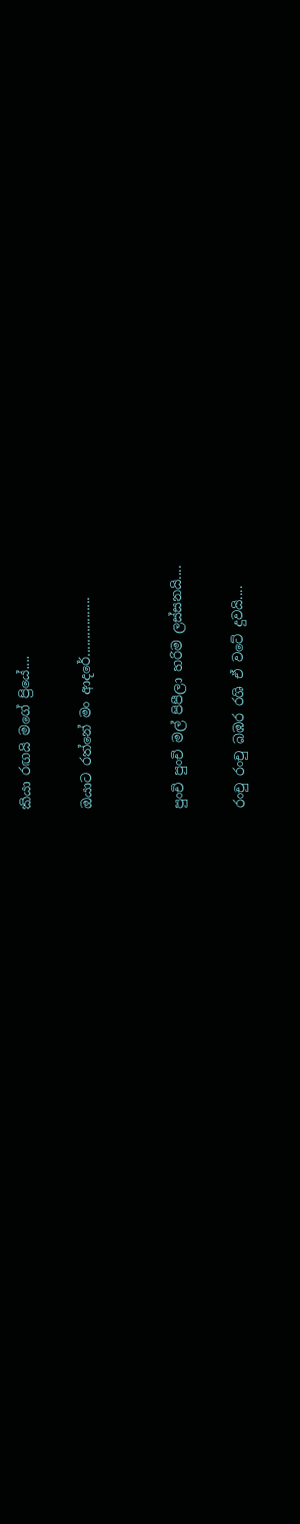කියා රඟයි මගේ ප්‍රියේ....

ඔයාට රත්නේ මං ආදරේ.................


පුංචි පුංචි මල් පිපීලා හරිම ලස්සනයි....

රංචු රංචු බඹර රශි ඒ වටේ දුවයි....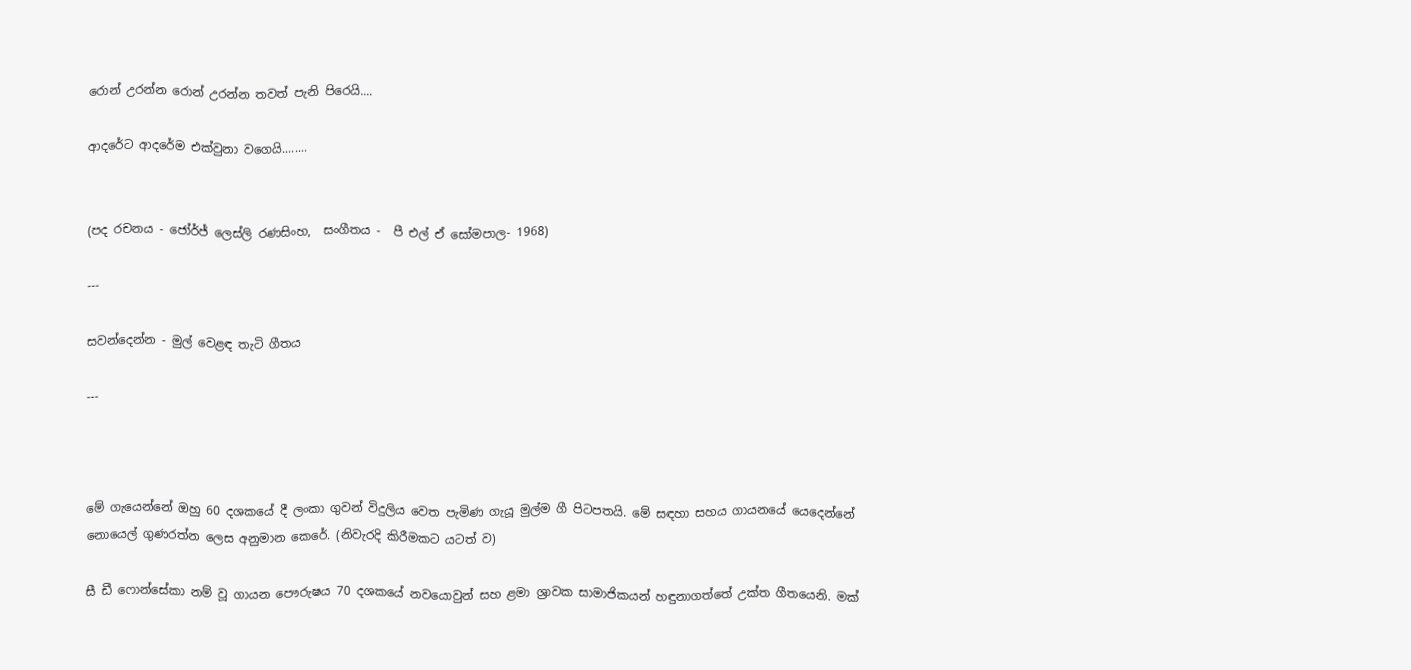රොන් උරන්න රොන් උරන්න තවත් පැනි පිරෙයි....

ආදරේට ආදරේම එක්වුනා වගෙයි........


(පද රචනය - ජෝර්ජ් ලෙස්ලි රණසිංහ,  සංගීතය -  පී එල් ඒ සෝමපාල- 1968)

---

සවන්දෙන්න - මුල් වෙළඳ තැටි ගීතය

---



මේ ගැයෙන්නේ ඔහු 60 දශකයේ දී ලංකා ගුවන් විදුලිය වෙත පැමිණ ගැයූ මුල්ම ගී පිටපතයි. මේ සඳහා සහය ගායනයේ යෙදෙන්නේ නොයෙල් ගුණරත්න ලෙස අනුමාන කෙරේ. (නිවැරදි කිරීමකට යටත් ව)

සී ඩී ෆොන්සේකා නම් වූ ගායන පෞරුෂය 70 දශකයේ නවයොවුන් සහ ළමා ශ්‍රාවක සාමාජිකයන් හඳුනාගත්තේ උක්ත ගීතයෙනි. මක්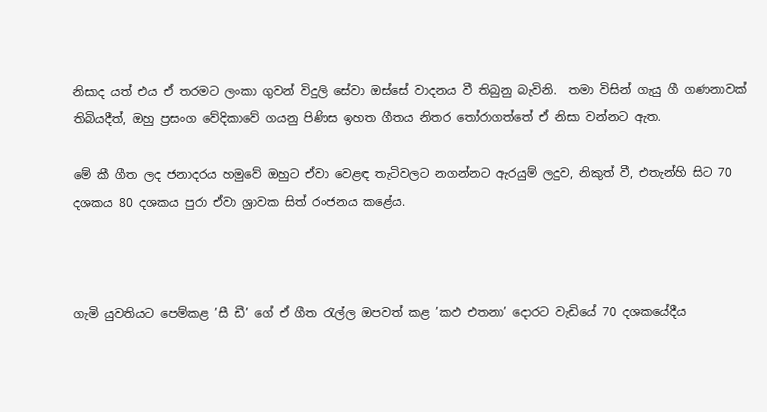නිසාද යත් එය ඒ තරමට ලංකා ගුවන් විදුලි සේවා ඔස්සේ වාදනය වී තිබුනු බැවිනි.  තමා විසින් ගැයු ගී ගණනාවක් තිබියදීත්, ඔහු ප්‍රසංග වේදිකාවේ ගයනු පිණිස ඉහත ගීතය නිතර තෝරාගත්තේ ඒ නිසා වන්නට ඇත.

මේ කී ගීත ලද ජනාදරය හමුවේ ඔහුට ඒවා වෙළඳ තැටිවලට නගන්නට ඇරයුම් ලදුව, නිකුත් වී, එතැන්හි සිට 70 දශකය 80 දශකය පුරා ඒවා ශ්‍රාවක සිත් රංජනය කළේය.



ගැමි යුවතියට පෙම්කළ ’සී ඩී’ ගේ ඒ ගීත රැල්ල ඔපවත් කළ ’කඵ එතනා’ දොරට වැඩියේ 70 දශකයේදීය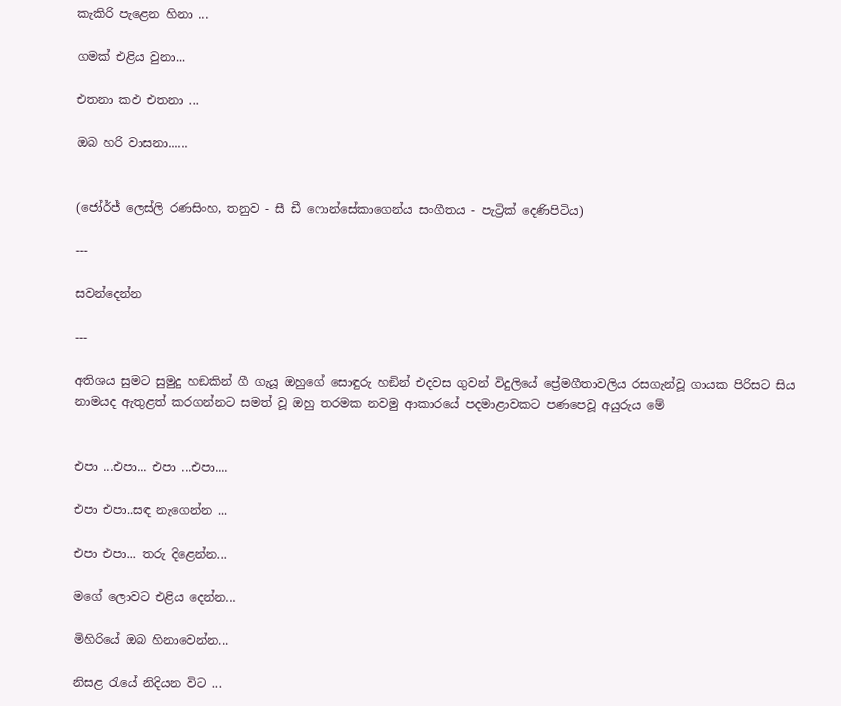කැකිරි පැළෙන හිනා ...

ගමක් එළිය වුනා...

එතනා කඵ එතනා ...

ඔබ හරි වාසනා......


(ජෝර්ජ් ලෙස්ලි රණසිංහ, තනුව - සී ඩී ෆොන්සේකාගෙන්ය සංගීතය - පැට්‍රික් දෙණිපිටිය)

---

සවන්දෙන්න

---

අතිශය සුමට සුමුදු හඞකින් ගී ගැයූ ඔහුගේ සොඳුරු හඞින් එදවස ගුවන් විදුලියේ ප්‍රේමගීතාවලිය රසගැන්වූ ගායක පිරිසට සිය නාමයද ඇතුළත් කරගන්නට සමත් වූ ඔහු තරමක නවමු ආකාරයේ පදමාළාවකට පණපෙවූ අයුරුය මේ


එපා ...එපා... එපා ...එපා....

එපා එපා..සඳ නැගෙන්න ...

එපා එපා... තරු දිළෙන්න...

මගේ ලොවට එළිය දෙන්න...

මිහිරියේ ඔබ හිනාවෙන්න...

නිසළ රැයේ නිදියන විට ...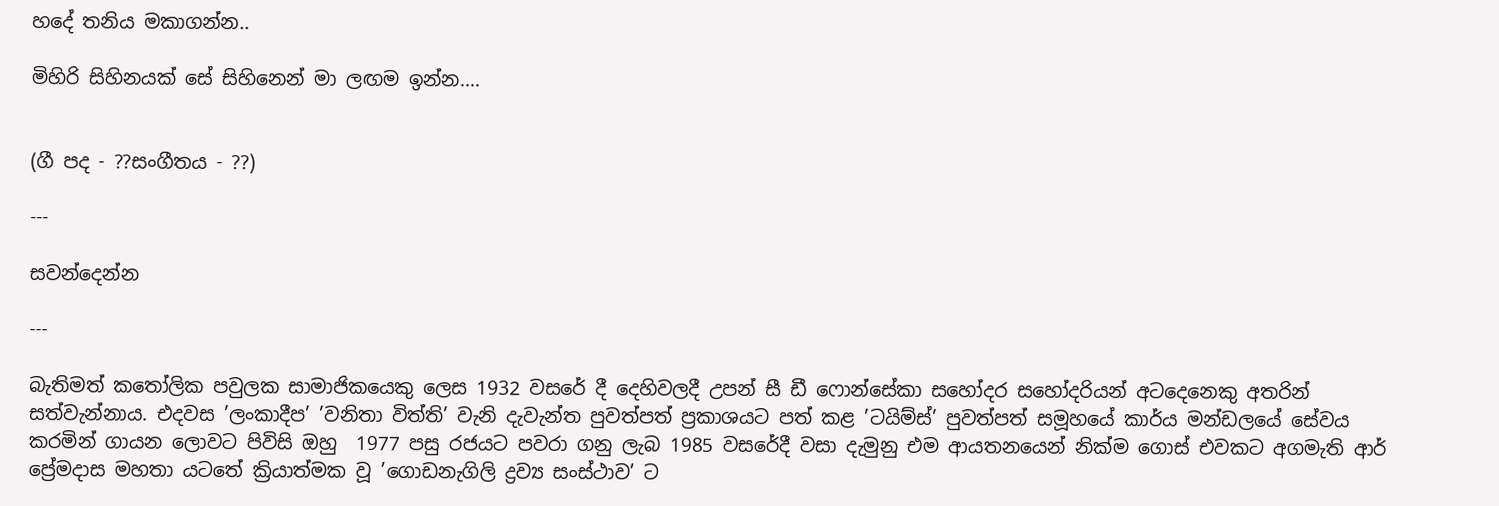හදේ තනිය මකාගන්න..

මිහිරි සිහිනයක් සේ සිහිනෙන් මා ලඟම ඉන්න....


(ගී පද - ??සංගීතය - ??)

---

සවන්දෙන්න

---

බැතිමත් කතෝලික පවුලක සාමාජිකයෙකු ලෙස 1932 වසරේ දී දෙහිවලදී උපන් සී ඩී ෆොන්සේකා සහෝදර සහෝදරියන් අටදෙනෙකු අතරින් සත්වැන්නාය. එදවස ’ලංකාදීප’ ’වනිතා විත්ති’ වැනි දැවැන්ත පුවත්පත් ප්‍රකාශයට පත් කළ ’ටයිම්ස්’ පුවත්පත් සමූහයේ කාර්ය මන්ඩලයේ සේවය කරමින් ගායන ලොවට පිවිසි ඔහු  1977 පසු රජයට පවරා ගනු ලැබ 1985 වසරේදී වසා දැමුනු එම ආයතනයෙන් නික්ම ගොස් එවකට අගමැති ආර් ප්‍රේමදාස මහතා යටතේ ක්‍රියාත්මක වූ ’ගොඩනැගිලි ද්‍රව්‍ය සංස්ථාව’ ට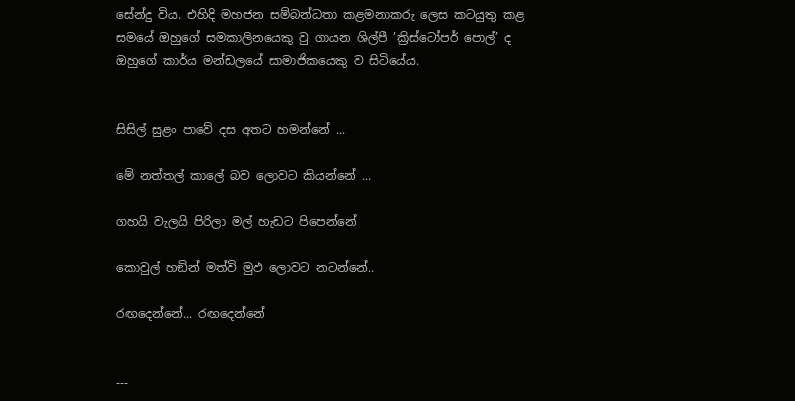සේන්දු විය. එහිදි මහජන සම්බන්ධතා කළමනාකරු ලෙස කටයුතු කළ සමයේ ඔහුගේ සමකාලිනයෙකු වු ගායන ශිල්පී ’ක්‍රිස්ටෝපර් පොල්’ ද ඔහුගේ කාර්ය මන්ඩලයේ සාමාජිකයෙකු ව සිටියේය.


සිසිල් සුළං පාවේ දස අතට හමන්නේ ...

මේ නත්තල් කාලේ බව ලොවට කියන්නේ ...

ගහයි වැලයි පිරිලා මල් හැඩට පිපෙන්නේ

කොවුල් හඞින් මත්වි මුඵ ලොවට නටන්නේ..

රඟදෙන්නේ... රඟදෙන්නේ


---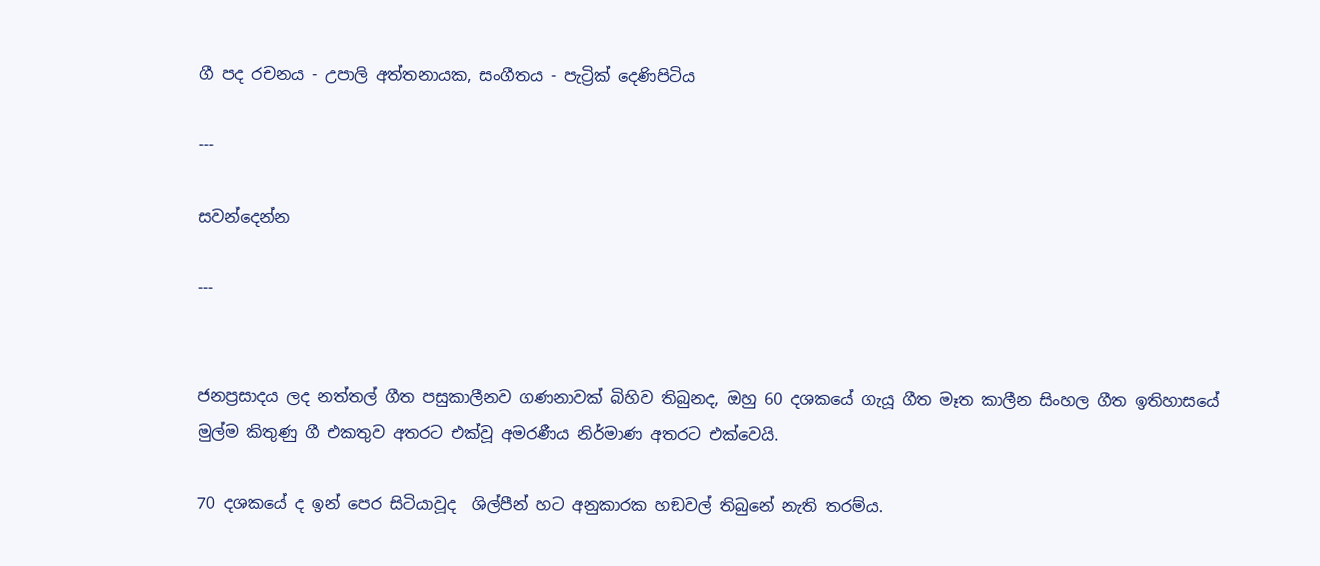ගී පද රචනය - උපාලි අත්තනායක, සංගීතය - පැට්‍රික් දෙණිපිටිය

---

සවන්දෙන්න

---


ජනප්‍රසාදය ලද නත්තල් ගීත පසුකාලීනව ගණනාවක් බිහිව තිබුනද, ඔහු 60 දශකයේ ගැයූ ගීත මෑත කාලීන සිංහල ගීත ඉතිහාසයේ මුල්ම කිතුණු ගී එකතුව අතරට එක්වූ අමරණීය නිර්මාණ අතරට එක්වෙයි.

70 දශකයේ ද ඉන් පෙර සිටියාවූද  ශිල්පීන් හට අනුකාරක හඞවල් තිබුනේ නැති තරම්ය.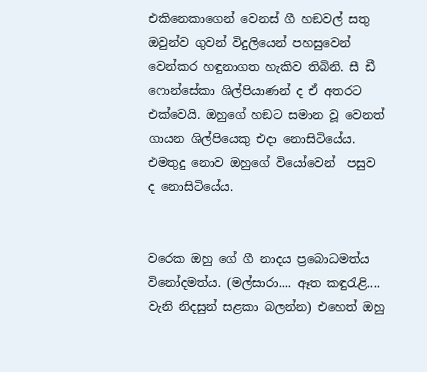එකිනෙකාගෙන් වෙනස් ගී හඞවල් සතු ඔවුන්ව ගුවන් විදුලියෙන් පහසුවෙන් වෙන්කර හඳුනාගත හැකිව තිබිනි. සී ඩී ෆොන්සේකා ශිල්පියාණන් ද ඒ අතරට එක්වෙයි. ඔහුගේ හඞට සමාන වූ වෙනත් ගායන ශිල්පියෙකු එදා නොසිටියේය. එමතුදු නොව ඔහුගේ වියෝවෙන්  පසුව ද නොසිටියේය.


වරෙක ඔහු ගේ ගී නාදය ප්‍රබොධමත්ය විනෝදමත්ය. (මල්සාරා.... ඈත කඳුරැළි.... වැනි නිදසුන් සළකා බලන්න) එහෙත් ඔහු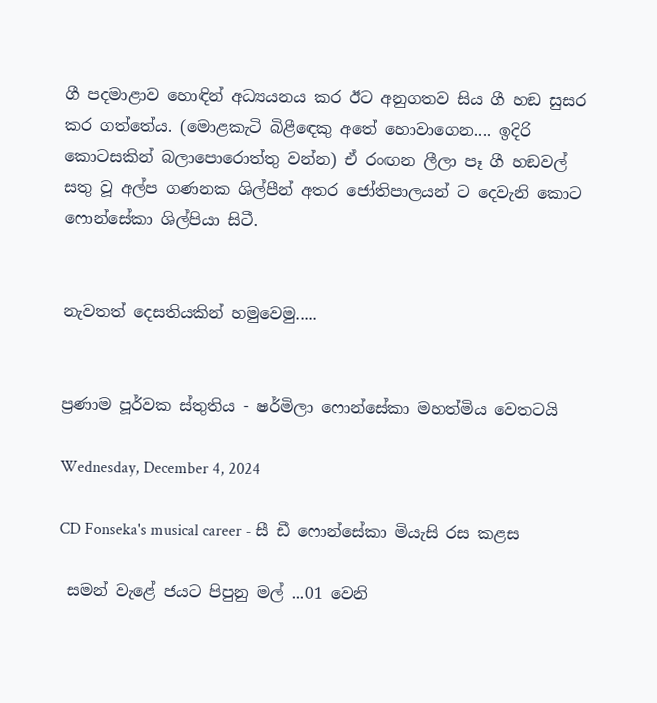ගී පදමාළාව හොඳින් අධ්‍යයනය කර ඊට අනුගතව සිය ගී හඞ සුසර කර ගත්තේය. (මොළකැටි බිළීඳෙකු අතේ හොවාගෙන.... ඉදිරි කොටසකින් බලාපොරොත්තු වන්න) ඒ රංඟන ලීලා පෑ ගී හඞවල් සතු වූ අල්ප ගණනක ශිල්පීන් අතර ජෝතිපාලයන් ට දෙවැනි කොට ෆොන්සේකා ශිල්පියා සිටී.


නැවතත් දෙසතියකින් හමුවෙමු.....


ප්‍රණාම පූර්වක ස්තුතිය - ෂර්මිලා ෆොන්සේකා මහත්මිය වෙතටයි

Wednesday, December 4, 2024

CD Fonseka's musical career - සී ඩී ෆොන්සේකා මියැසි රස කළස

 සමන් වැළේ ජයට පිපුනු මල් ...01 වෙනි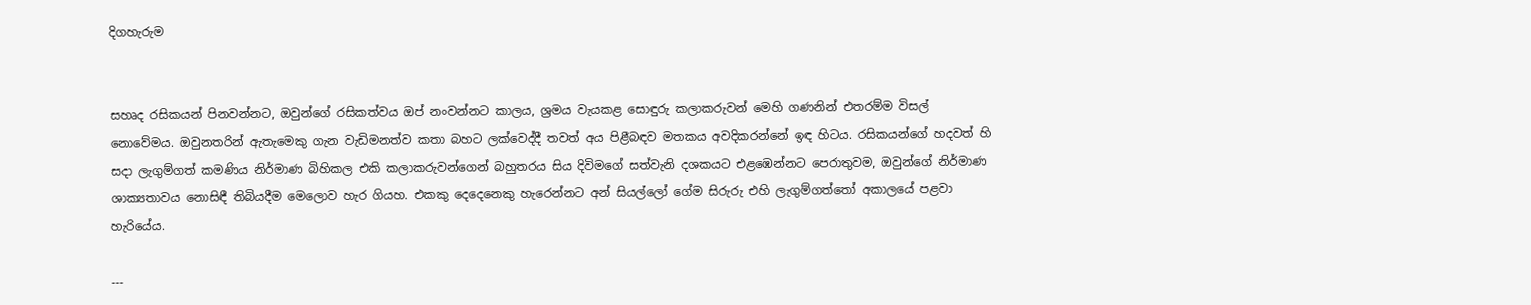දිගහැරුම


සහෘද රසිකයන් පිනවන්නට, ඔවුන්ගේ රසිකත්වය ඔප් නංවන්නට කාලය, ශ්‍රමය වැයකළ සොඳුරු කලාකරුවන් මෙහි ගණනින් එතරම්ම විසල් නොවේමය. ඔවුනතරින් ඇතැමෙකු ගැන වැඩිමනත්ව කතා බහට ලක්වෙද්දී තවත් අය පිළීබඳව මතකය අවදිකරන්නේ ඉඳ හිටය. රසිකයන්ගේ හදවත් හි සදා ලැගුම්ගත් කමණිය නිර්මාණ බිහිකල එකි කලාකරුවන්ගෙන් බහුතරය සිය දිවිමගේ සත්වැනි දශකයට එළඹෙන්නට පෙරාතුවම, ඔවුන්ගේ නිර්මාණ ශාක්‍යතාවය නොසිඳී තිබියදීම මෙලොව හැර ගියහ. එකකු දෙදෙනෙකු හැරෙන්නට අන් සියල්ලෝ ගේම සිරුරු එහි ලැගුම්ගත්තෝ අකාලයේ පළවා හැරියේය.

---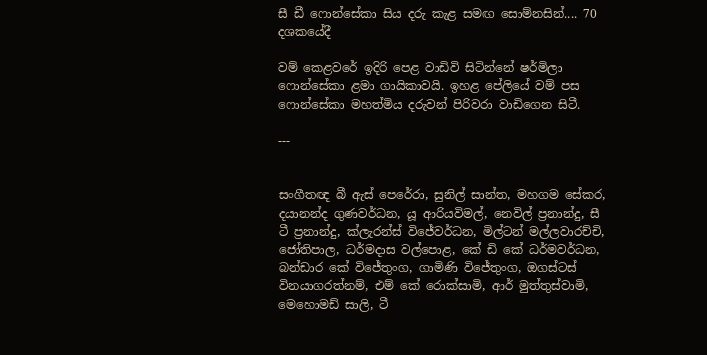සී ඩී ෆොන්සේකා සිය දරු කැළ සමඟ සොම්නසින්.... 70 දශකයේදී

වම් කෙළවරේ ඉදිරි පෙළ වාඩිවි සිටින්නේ ෂර්මිලා ෆොන්සේකා ළමා ගායිකාවයි. ඉහළ පේලියේ වම් පස ෆොන්සේකා මහත්මිය දරුවන් පිරිවරා වාඩිගෙන සිටී.

---


සංගීතඥ බී ඇස් පෙරේරා, සුනිල් සාන්ත, මහගම සේකර, දයානන්ද ගුණවර්ධන, යූ ආරියවිමල්, නෙවිල් ප්‍රනාන්දු, සී ටී ප්‍රනාන්දු, ක්ලැරන්ස් විජේවර්ධන, මිල්ටන් මල්ලවාරච්චි, ජෝතිපාල, ධර්මදාස වල්පොළ, කේ ඩි කේ ධර්මවර්ධන, බන්ඩාර කේ විජේතුංග, ගාමිණි විජේතුංග, ඔගස්ටස් විනයාගරත්නම්, එම් කේ රොක්සාමි, ආර් මුත්තුස්වාමි, මෙහොමඩ් සාලි, ටී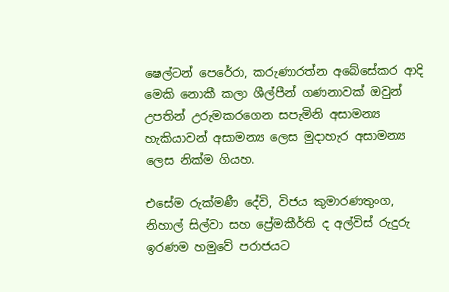ෂෙල්ටන් පෙරේරා, කරුණාරත්න අබේසේකර ආදි මෙකි නොකී කලා ශීල්පීන් ගණනාවක් ඔවුන් උපතින් උරුමකරගෙන සපැමිනි අසාමන්‍ය හැකියාවන් අසාමන්‍ය ලෙස මුදාහැර අසාමන්‍ය ලෙස නික්ම ගියහ.

එසේම රුක්මණී දේවි, විජය කුමාරණතුංග, නිහාල් සිල්වා සහ ප්‍රේමකීර්ති ද අල්විස් රුදුරු ඉරණම හමුවේ පරාජයට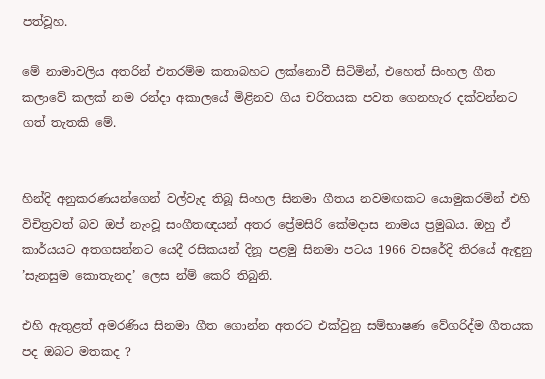පත්වූහ.

මේ නාමාවලිය අතරින් එතරම්ම කතාබහට ලක්නොවී සිටිමින්, එහෙත් සිංහල ගීත කලාවේ කලක් නම රන්දා අකාලයේ මිළිනව ගිය චරිතයක පවත ගෙනහැර දක්වන්නට ගත් තැතකි මේ.


හින්දි අනුකරණයන්ගෙන් වල්වැද තිබූ සිංහල සිනමා ගීතය නවමඟකට යොමුකරමින් එහි විචිත්‍රවත් බව ඔප් නැංවූ සංගීතඥයන් අතර ප්‍රේමසිරි කේමදාස නාමය ප්‍රමුඛය. ඔහු ඒ කාර්යයට අතගසන්නට යෙදී රසිකයන් දිනූ පළමු සිනමා පටය 1966 වසරේදි තිරයේ ඇඳුනු ’සැනසුම කොතැනද’ ලෙස න්ම් කෙරි තිබුනි.

එහි ඇතුළත් අමරණිය සිනමා ගීත ගොන්න අතරට එක්වුනු සම්භාෂණ වේගරිද්ම ගීතයක පද ඔබට මතකද ?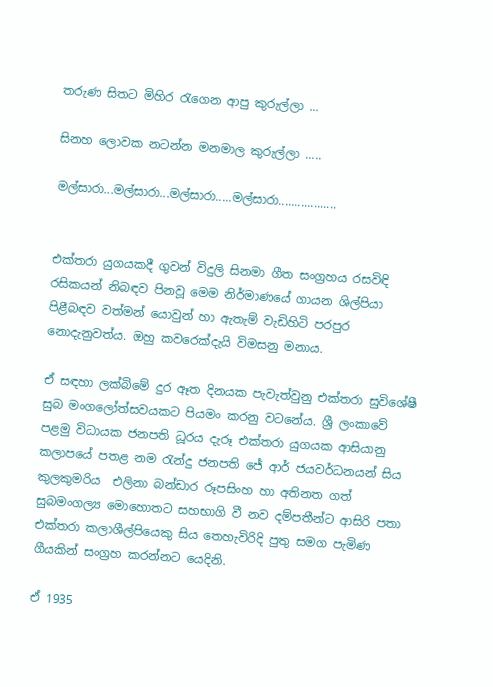තරුණ සිතට මිහිර රැගෙන ආපු කුරුල්ලා ...

සිනහ ලොවක නටන්න මනමාල කුරුල්ලා .....

මල්සාරා...මල්සාරා...මල්සාරා.....මල්සාරා..................


එක්තරා යුගයකදී ගුවන් විදුලි සිනමා ගීත සංග්‍රහය රසවිඳි රසිකයන් නිබඳව පිනවූ මෙම නිර්මාණයේ ගායන ශිල්පියා පිළීබඳව වත්මන් යොවුන් හා ඇතැම් වැඩිහිටි පරපුර නොදැනුවත්ය. ඔහු කවරෙක්දැයි විමසනු මනාය.

ඒ සඳහා ලක්බිමේ දුර ඈත දිනයක පැවැත්වුනු එක්තරා සුවිශේෂී සුබ මංගලෝත්සවයකට පියමං කරනු වටනේය. ශ්‍රී ලංකාවේ පළමු විධායක ජනපති ධූරය දැරූ එක්තරා යුගයක ආසියානු කලාපයේ පතළ නම රැන්දු ජනපති ජේ ආර් ජයවර්ධනයන් සිය කුලකුමරිය  එලිනා බන්ඩාර රූපසිංහ හා අතිනත ගත් සුබමංගල්‍ය මොහොතට සහභාගි වී නව දම්පතීන්ට ආසිරි පතා එක්තරා කලාශීල්පියෙකු සිය තෙහැවිරිදි පුතු සමග පැමිණ ගීයකින් සංග්‍රහ කරන්නට යෙදිනි.

ඒ 1935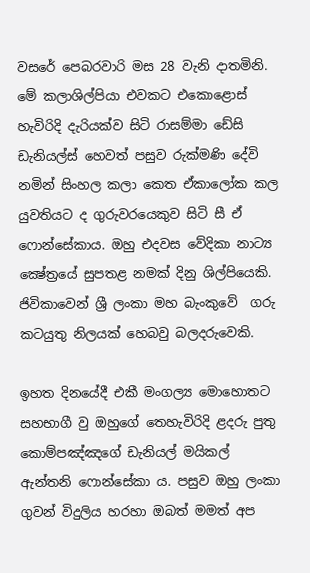වසරේ පෙබරවාරි මස 28 වැනි දාතමිනි. මේ කලාශිල්පියා එවකට එකොළොස් හැවිරිදි දැරියක්ව සිටි රාසම්මා ඩේසි ඩැනියල්ස් හෙවත් පසුව රුක්මණි දේවි නමින් සිංහල කලා කෙත ඒකාලෝක කල යුවතියට ද ගුරුවරයෙකුව සිටි සී ඒ ෆොන්සේකාය. ඔහු එදවස වේදිකා නාට්‍ය ක්‍ෂේත්‍රයේ සුපතළ නමක් දිනු ශිල්පියෙකි. ජිවිකාවෙන් ශ්‍රී ලංකා මහ බැංකුවේ  ගරු කටයුතු නිලයක් හෙබවු බලදරුවෙකි.

ඉහත දිනයේදී එකී මංගල්‍ය මොහොතට සහභාගී වු ඔහුගේ තෙහැවිරිදි ළදරු පුතු කොම්පඤ්ඤගේ ඩැනියල් මයිකල් ඇන්තනි ෆොන්සේකා ය. පසුව ඔහු ලංකා ගුවන් විදුලිය හරහා ඔබත් මමත් අප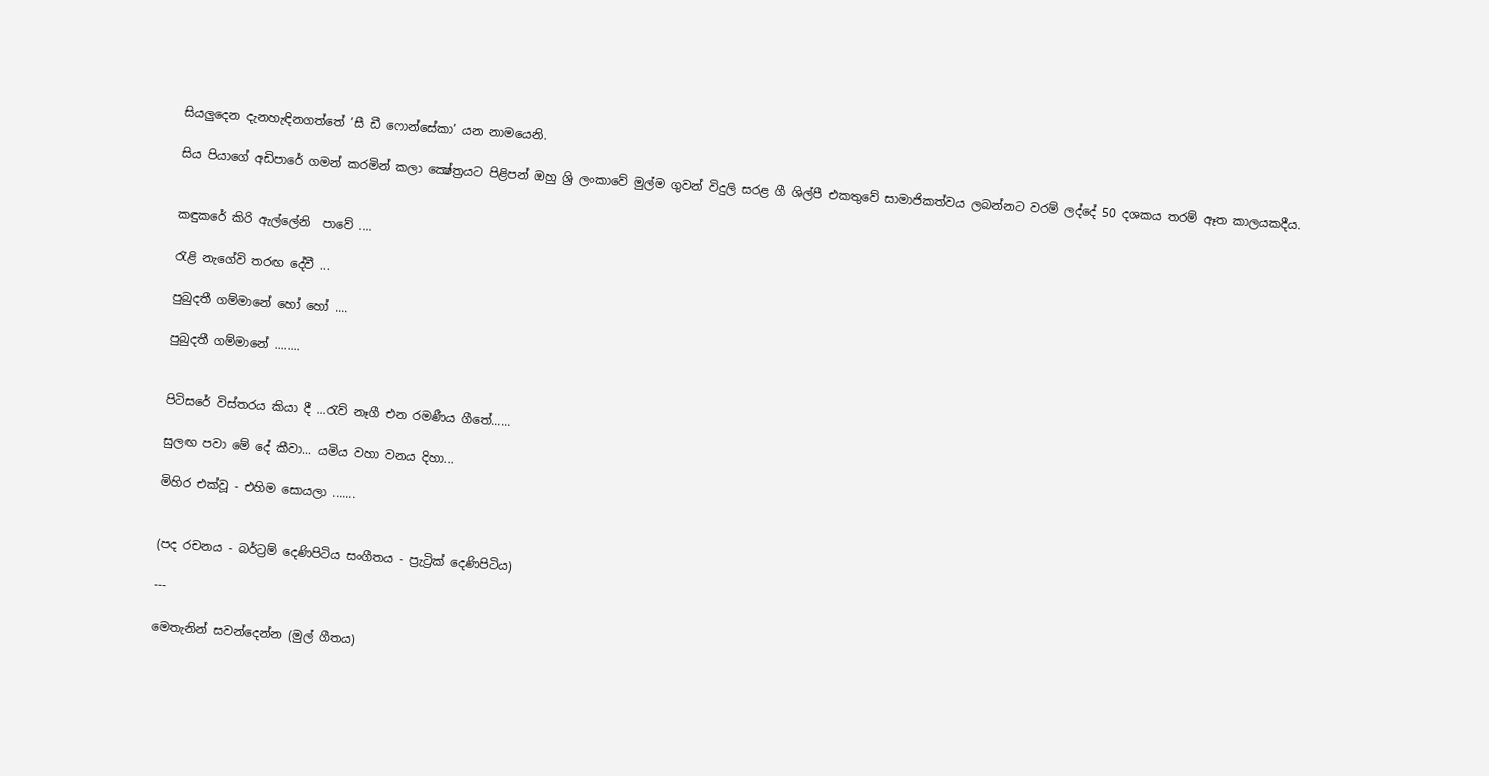සියලුදෙන දැනහැඳිනගත්තේ ’සී ඩී ෆොන්සේකා’ යන නාමයෙනි.

සිය පියාගේ අඩිපාරේ ගමන් කරමින් කලා ක්‍ෂේත්‍රයට පිළිපන් ඔහු ශ්‍රි ලංකාවේ මුල්ම ගුවන් විදුලි සරළ ගී ශිල්පී එකතුවේ සාමාජිකත්වය ලබන්නට වරම් ලද්දේ 50 දශකය තරම් ඈත කාලයකදීය.


කඳුකරේ කිරි ඇල්ලේනි  පාවේ ....

රැළි නැගේවි තරඟ දේවී ...

පුබුදතී ගම්මානේ හෝ හෝ ....

පුබුදතී ගම්මානේ ........


පිටිසරේ විස්තරය කියා දී ...රැව් නෑගී එන රමණීය ගීතේ......

සුලඟ පවා මේ දේ කීවා... යමිය වහා වනය දිහා...

මිහිර එක්වූ - එහිම සොයලා .......


(පද රචනය - බර්ට්‍රම් දෙණිපිටිය සංගීතය - ප්‍රැට්‍රික් දෙණිපිටිය)

---

මෙතැනින් සවන්දෙන්න (මුල් ගීතය)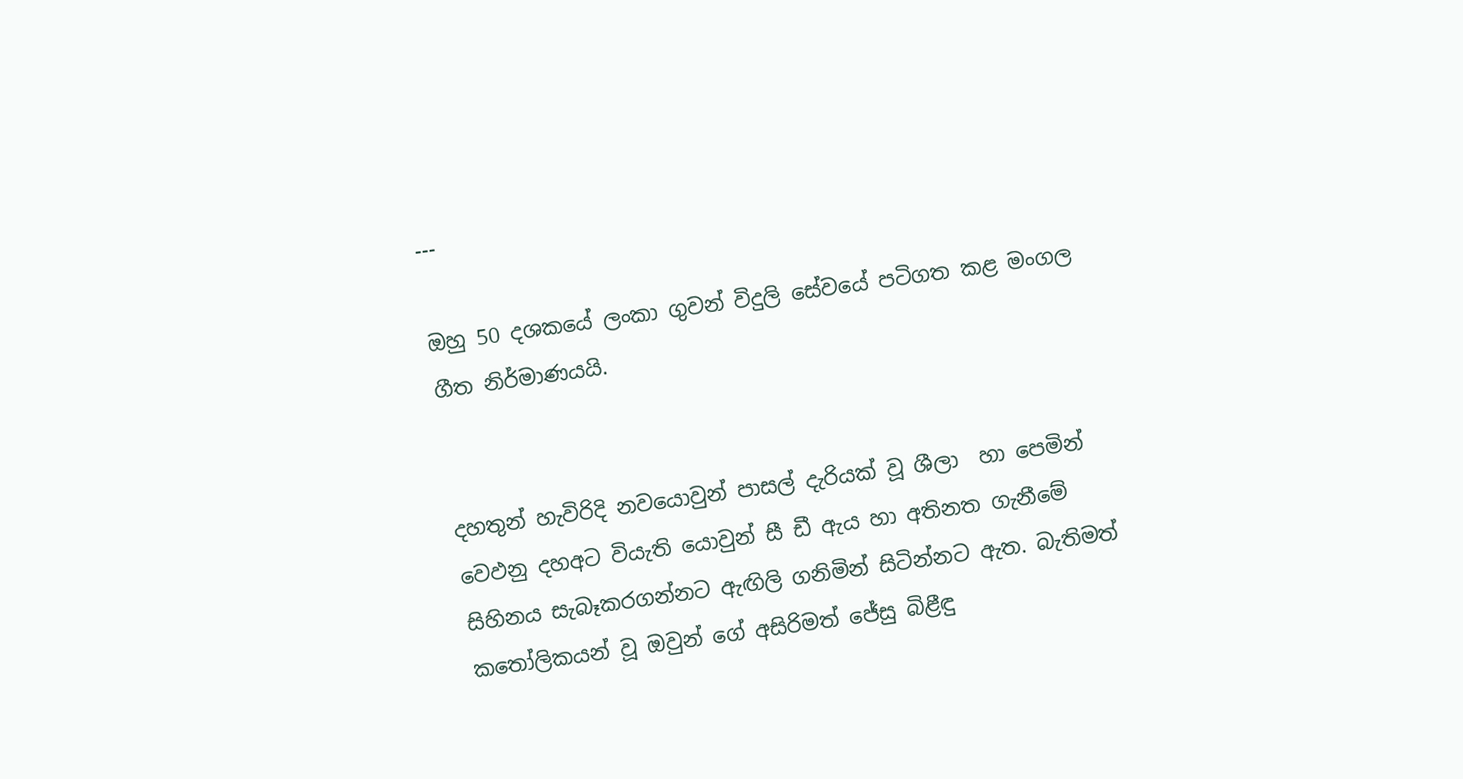---

ඔහු 50 දශකයේ ලංකා ගුවන් විදුලි සේවයේ පටිගත කළ මංගල ගීත නිර්මාණයයි.


දහතුන් හැවිරිදි නවයොවුන් පාසල් දැරියක් වූ ශීලා  හා පෙමින් වෙඵනු දහඅට වියැති යොවුන් සී ඩී ඇය හා අතිනත ගැනීමේ සිහිනය සැබෑකරගන්නට ඇඟිලි ගනිමින් සිටින්නට ඇත. බැතිමත් කතෝලිකයන් වූ ඔවුන් ගේ අසිරිමත් ජේසු බිළීඳු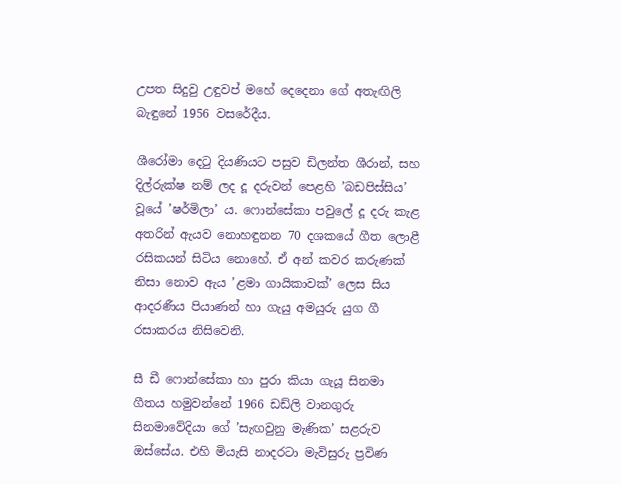උපත සිදුවු උඳුවප් මහේ දෙදෙනා ගේ අතැඟිලි බැඳුනේ 1956 වසරේදීය.

ශීරෝමා දෙටු දියණියට පසුව ඩිලන්ත ශීරාන්, සහ දිල්රුක්ෂ නම් ලද දූ දරුවන් පෙළහි ’බඩපිස්සිය’  වූයේ ’ෂර්මිලා’ ය. ෆොන්සේකා පවුලේ දූ දරු කැළ අතරින් ඇයව නොහඳුනන 70 දශකයේ ගීත ලොළී  රසිකයන් සිටිය නොහේ. ඒ අන් කවර කරුණක් නිසා නොව ඇය ’ළමා ගායිකාවක්’ ලෙස සිය ආදරණීය පියාණන් හා ගැයු අමයුරු යුග ගී රසාකරය නිසිවෙනි.

සී ඩී ෆොන්සේකා හා පුරා කියා ගැයූ සිනමා ගීතය හමුවන්නේ 1966 ඩඩ්ලි වානගුරු සිනමාවේදියා ගේ ’සැඟවුනු මැණික’ සළරුව ඔස්සේය. එහි මියැසි නාදරටා මැවිසුරු ප්‍රවිණ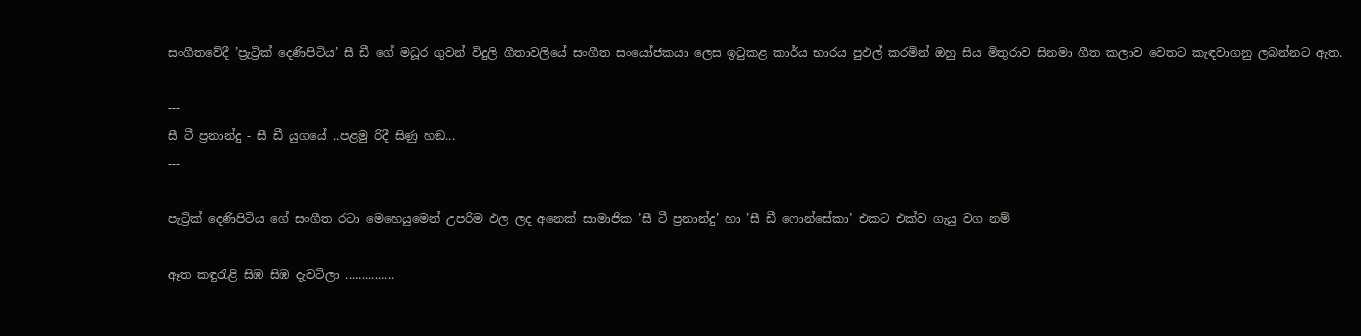සංගීතවේදී ’ප්‍රැට්‍රික් දෙණිපිටිය’ සී ඩී ගේ මධූර ගුවන් විදුලි ගීතාවලියේ සංගීත සංයෝජකයා ලෙස ඉටුකළ කාර්ය භාරය පුඵල් කරමින් ඔහු සිය මිතුරාව සිනමා ගීත කලාව වෙතට කැඳවාගනු ලබන්නට ඇත.

---
සී ටී ප්‍රනාන්දු - සී ඩී යුගයේ ..පළමු රිදී සිණු හඞ...
---

පැට්‍රික් දෙණිපිටිය ගේ සංගීත රටා මෙහෙයුමෙන් උපරිම ඵල ලද අනෙක් සාමාජික ’සී ටී ප්‍රනාන්දු’ හා ’සී ඩී ෆොන්සේකා’ එකට එක්ව ගැයු වග නම්

ඈත කඳුරැළි සිඹ සිඹ දැවටිලා ...............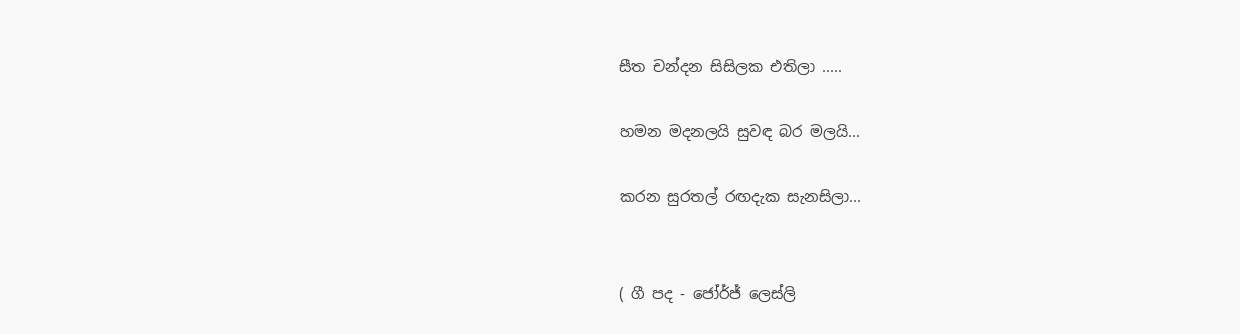සීත චන්දන සිසිලක එතිලා .....

හමන මදනලයි සුවඳ බර මලයි...

කරන සුරතල් රඟදැක සැනසිලා...


( ගී පද - ජෝර්ජ් ලෙස්ලි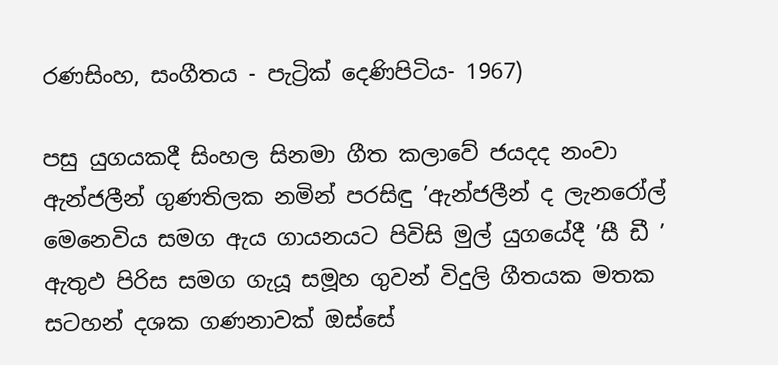රණසිංහ, සංගීතය - පැට්‍රික් දෙණිපිටිය- 1967)

පසු යුගයකදී සිංහල සිනමා ගීත කලාවේ ජයදද නංවා ඇන්ජලීන් ගුණතිලක නමින් පරසිඳු ’ඇන්ජලීන් ද ලැනරෝල් මෙනෙවිය සමග ඇය ගායනයට පිවිසි මුල් යුගයේදී ’සී ඩී ’ ඇතුඵ පිරිස සමග ගැයූ සමූහ ගුවන් විදුලි ගීතයක මතක සටහන් දශක ගණනාවක් ඔස්සේ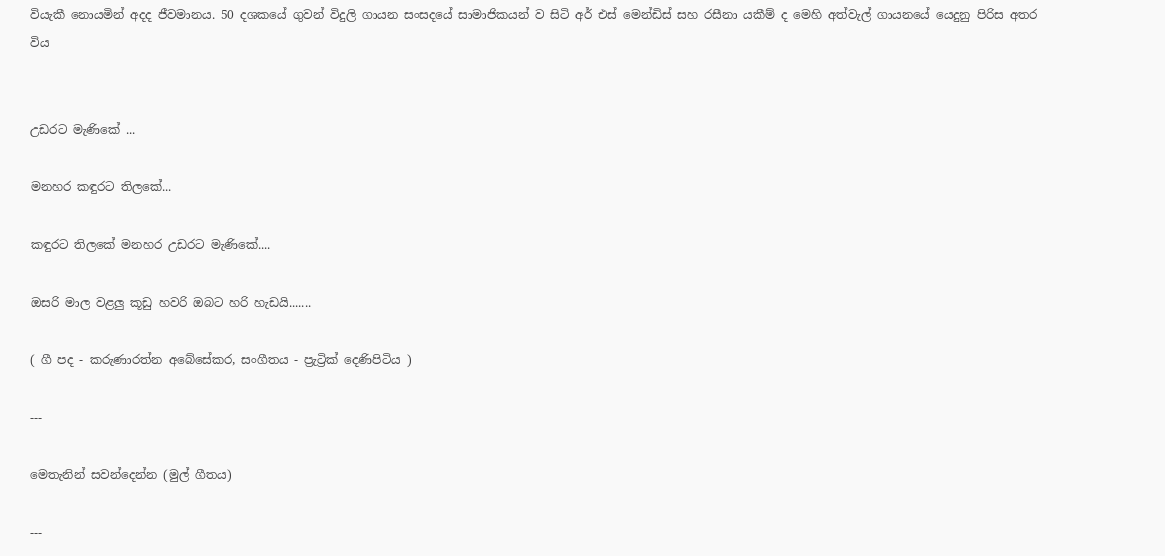වියැකී නොයමින් අදද ජීවමානය. 50 දශකයේ ගුවන් විදුලි ගායන සංසදයේ සාමාජිකයන් ව සිටි අර් එස් මෙන්ඩිස් සහ රසීනා යකීම් ද මෙහි අත්වැල් ගායනයේ යෙදුනු පිරිස අතර විය


උඩරට මැණිකේ ...

මනහර කඳුරට තිලකේ...

කඳුරට තිලකේ මනහර උඩරට මැණිකේ....

ඔසරි මාල වළලු කූඩු හවරි ඔබට හරි හැඩයි.......

( ගී පද - කරුණාරත්න අබේසේකර, සංගීතය - ප්‍රැට්‍රික් දෙණිපිටිය )

---

මෙතැනින් සවන්දෙන්න (මුල් ගීතය)

---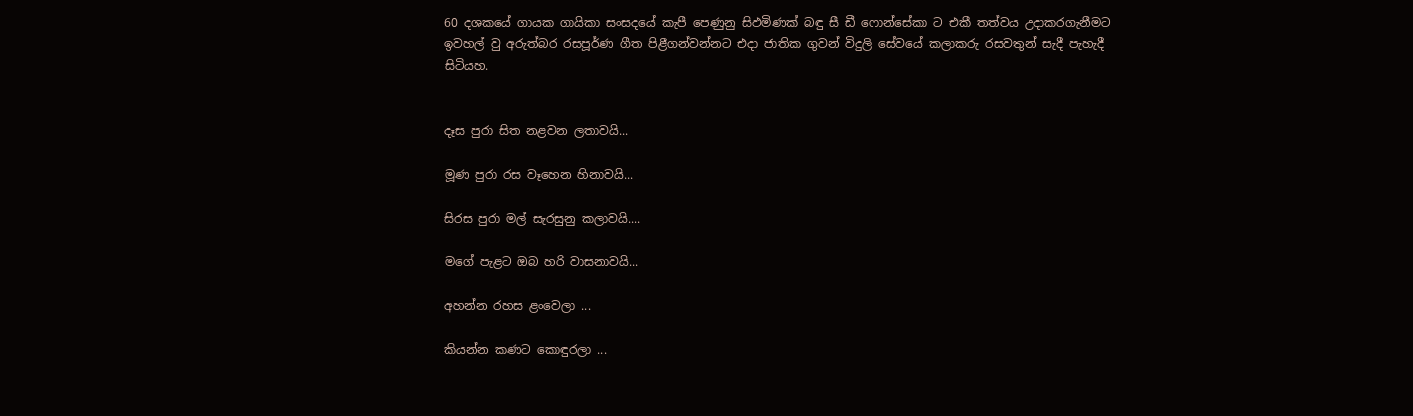60 දශකයේ ගායක ගායිකා සංසදයේ කැපී පෙණුනු සිඵමිණක් බඳු සී ඩී ෆොන්සේකා ට එකී තත්වය උදාකරගැනීමට ඉවහල් වු අරුත්බර රසපූර්ණ ගීත පිළීගන්වන්නට එදා ජාතික ගුවන් විදුලි සේවයේ කලාකරු රසවතුන් සැදී පැහැදී සිටියහ.


දෑස පුරා සිත නළවන ලතාවයි...

මූණ පුරා රස වෑහෙන හිනාවයි...

සිරස පුරා මල් සැරසුනු කලාවයි....

මගේ පැළට ඔබ හරි වාසනාවයි...

අහන්න රහස ළංවෙලා ...

කියන්න කණට කොඳුරලා ...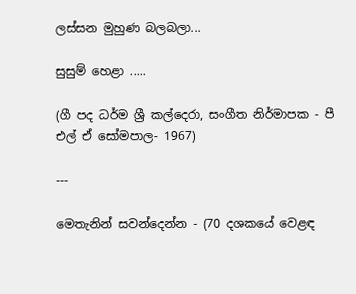ලස්සන මුහුණ බලබලා...

සුසුම් හෙළා .....

(ගී පද ධර්ම ශ්‍රී කල්දෙරා, සංගීත නිර්මාපක - පී එල් ඒ සෝමපාල- 1967)

---

මෙතැනින් සවන්දෙන්න - (70 දශකයේ වෙළඳ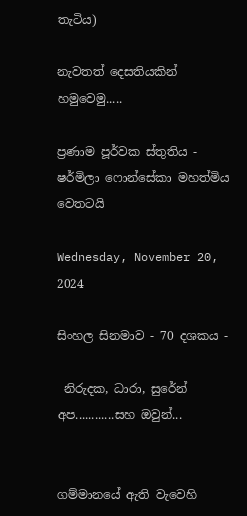තැටිය)

නැවතත් දෙසතියකින් හමුවෙමු.....

ප්‍රණාම පූර්වක ස්තුතිය - ෂර්මිලා ෆොන්සේකා මහත්මිය වෙතටයි

Wednesday, November 20, 2024

සිංහල සිනමාව - 70 දශකය -

 නිරුදක, ධාරා, සුරේන් අප............සහ ඔවුන්...


ගම්මානයේ ඇති වැවෙහි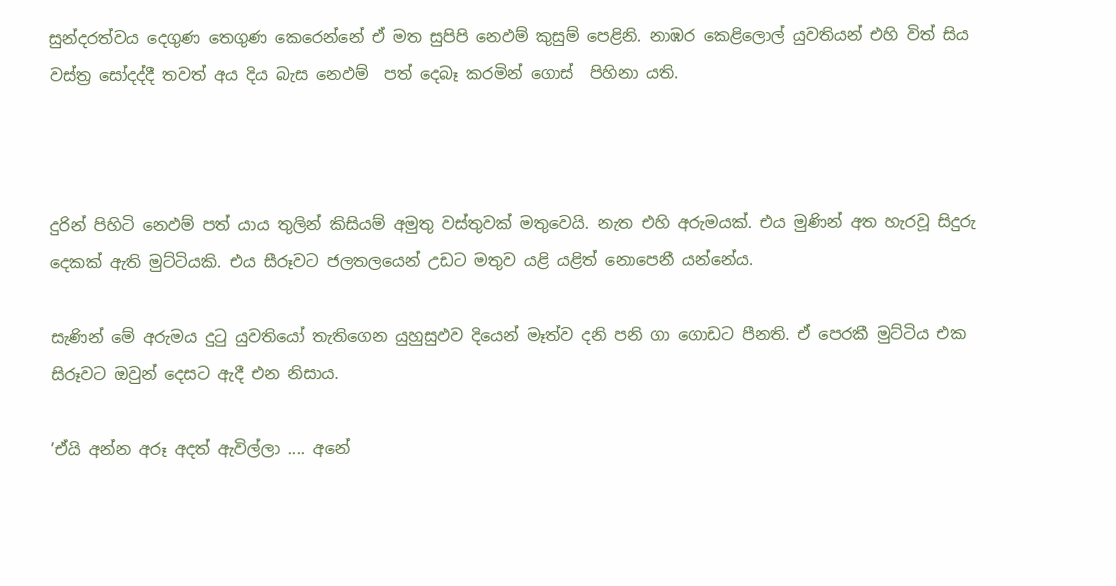සුන්දරත්වය දෙගුණ තෙගුණ කෙරෙන්නේ ඒ මත සුපිපි නෙඵම් කුසුම් පෙළිනි. නාඹර කෙළිලොල් යුවතියන් එහි විත් සිය වස්ත්‍ර සෝදද්දී තවත් අය දිය බැස නෙඵම්  පත් දෙබෑ කරමින් ගොස්  පිහිනා යති.



දුරින් පිහිටි නෙඵම් පත් යාය තුලින් කිසියම් අමුතු වස්තුවක් මතුවෙයි. නැත එහි අරුමයක්. එය මුණින් අත හැරවූ සිදුරු දෙකක් ඇති මුට්ටියකි. එය සීරූවට ජලතලයෙන් උඩට මතුව යළි යළිත් නොපෙනී යන්නේය.

සැණින් මේ අරුමය දුටු යුවතියෝ තැතිගෙන යුහුසුඵව දියෙන් මෑත්ව දනි පනි ගා ගොඩට පීනති. ඒ පෙරකී මුට්ටිය එක සිරූවට ඔවුන් දෙසට ඇදී එන නිසාය.

’ඒයි අන්න අරූ අදත් ඇවිල්ලා .... අනේ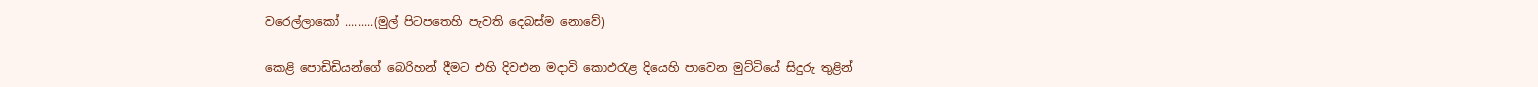වරෙල්ලාකෝ .........(මුල් පිටපතෙහි පැවති දෙබස්ම නොවේ)

කෙළි පොඩිඩියන්ගේ බෙරිහන් දීමට එහි දිවඑන මදාවි කොඵරැළ දියෙහි පාවෙන මුට්ටියේ සිදුරු තුළින්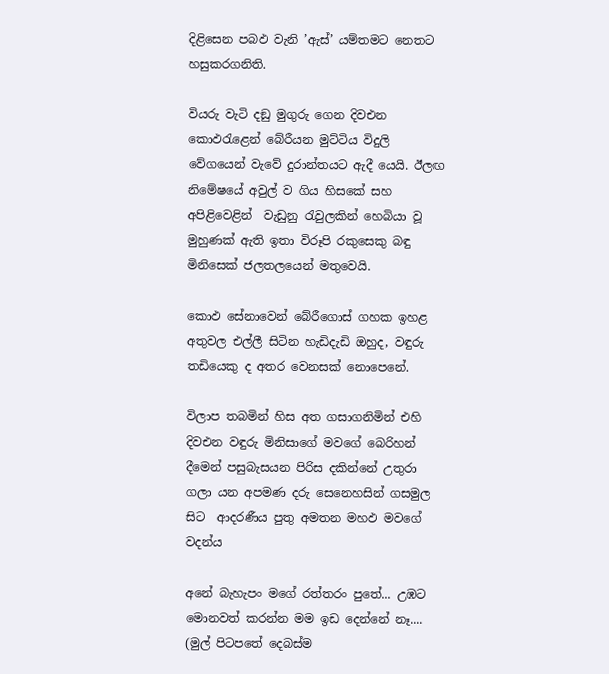දිළිසෙන පබඵ වැනි ’ඇස්’ යම්තමට නෙතට හසුකරගනිති.

වියරු වැටි දඞු මුගුරු ගෙන දිවඑන කොඵරැළෙන් බේරීයන මුට්ටිය විදුලි වේගයෙන් වැවේ දුරාන්තයට ඇදී යෙයි. ඊලඟ නිමේෂයේ අවුල් ව ගිය හිසකේ සහ අපිළිවෙළින්  වැඩුනු රැවුලකින් හෙබියා වූ මුහුණක් ඇති ඉතා විරූපි රකුසෙකු බඳු මිනිසෙක් ජලතලයෙන් මතුවෙයි.

කොඵ සේනාවෙන් බේරීගොස් ගහක ඉහළ අතුවල එල්ලී සිටින හැඩිදැඩි ඔහුද, වඳුරු තඩියෙකු ද අතර වෙනසක් නොපෙනේ.

විලාප තබමින් හිස අත ගසාගනිමින් එහි දිවඑන වඳුරු මිනිසාගේ මවගේ බෙරිහන් දීමෙන් පසුබැසයන පිරිස දකින්නේ උතුරා ගලා යන අපමණ දරු සෙනෙහසින් ගසමුල සිට  ආදරණීය පුතු අමතන මහඵ මවගේ වදන්ය

අනේ බැහැපං මගේ රත්තරං පුතේ... උඹට මොනවත් කරන්න මම ඉඩ දෙන්නේ නෑ.... (මුල් පිටපතේ දෙබස්ම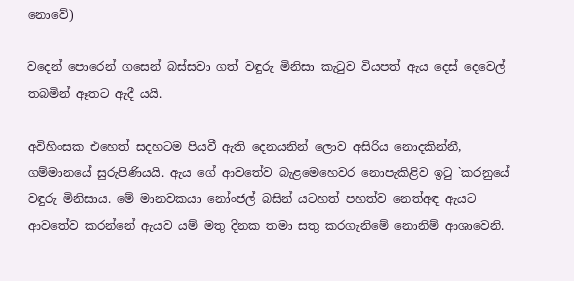නොවේ)

වදෙන් පොරෙන් ගසෙන් බස්සවා ගත් වඳුරු මිනිසා කැටුව වියපත් ඇය දෙස් දෙවෙල් තබමින් ඈතට ඇදී යයි.

අවිහිංසක එහෙත් සදහටම පියවී ඇති දෙනයනින් ලොව අසිරිය නොදකින්නී, ගම්මානයේ සුරුපිණියයි. ඇය ගේ ආවතේව බැළමෙහෙවර නොපැකිළිව ඉටු `කරනුයේ වඳුරු මිනිසාය. මේ මානවකයා නෝංජල් බසින් යටහත් පහත්ව නෙත්අඳ ඇයට ආවතේව කරන්නේ ඇයව යම් මතු දිනක තමා සතු කරගැනිමේ නොනිම් ආශාවෙනි.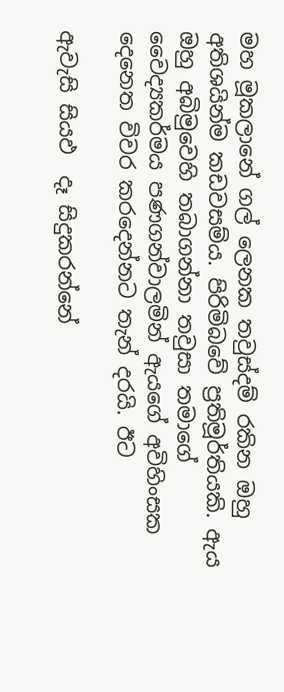මහ මූකලානේ ගල් ලෙනක තවුස්දම් රකින ඔහු අතිශයින්ම කඩවසම්ය. පිරිමිබවේ ප්‍රතිමූර්තියකි. ඇය ඔහු අබිමුවෙහි තබාගන්නා තවුසා තමාගේ වෛද්‍යකර්මය පණගන්වාලමින් ඇයගේ අවිහිංසක දෙනෙත විවර කරදෙන්නට තැන් දරයි. ඊට

ඇවැසි සියඵ  දෑ සිදුකරන්නේ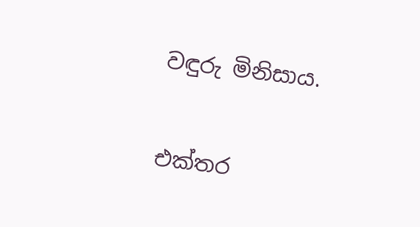වඳුරු මිනිසාය.

එක්තර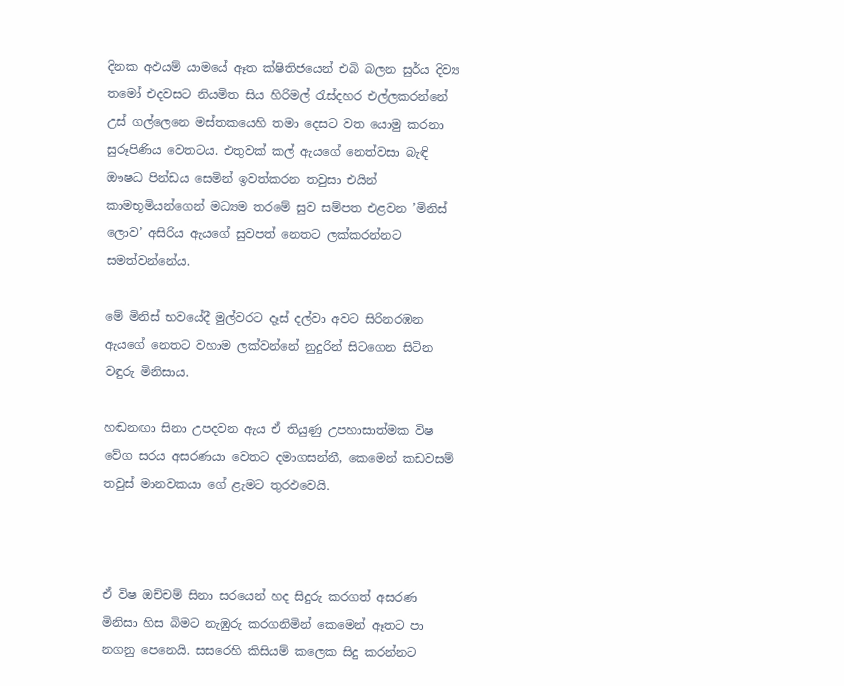දිනක අඵයම් යාමයේ ඈත ක්ෂිතිජයෙන් එබි බලන සුර්ය දිව්‍ය තමෝ එදවසට නියමිත සිය හිරිමල් රැස්දහර එල්ලකරන්නේ උස් ගල්ලෙනෙ මස්තකයෙහි තමා දෙසට වත යොමු කරනා සුරූපිණිය වෙතටය. එතුවක් කල් ඇයගේ නෙත්වසා බැඳි ඖෂධ පින්ඩය සෙමින් ඉවත්කරන තවුසා එයින් කාමභූමියන්ගෙන් මධ්‍යම තරමේ සුව සම්පත එළවන ’මිනිස් ලොව’ අසිරිය ඇයගේ සුවපත් නෙතට ලක්කරන්නට සමත්වන්නේය.

මේ මිනිස් භවයේදී මුල්වරට දෑස් දල්වා අවට සිරිනරඹන ඇයගේ නෙතට වහාම ලක්වන්නේ නුදුරින් සිටගෙන සිටින වඳුරු මිනිසාය.

හඬනඟා සිනා උපදවන ඇය ඒ තියුණු උපහාසාත්මක විෂ වේග සරය අසරණයා වෙතට දමාගසන්නී, කෙමෙන් කඩවසම් තවුස් මානවකයා ගේ ළැමට තුරඵවෙයි.



ඒ විෂ ඔච්චම් සිනා සරයෙන් හද සිදුරු කරගත් අසරණ මිනිසා හිස බිමට නැඹුරු කරගනිමින් කෙමෙන් ඈතට පා නගනු පෙනෙයි. සසරෙහි කිසියම් කලෙක සිදු කරන්නට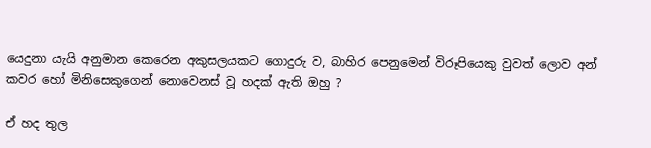යෙදුනා යැයි අනුමාන කෙරෙන අකුසලයකට ගොදුරු ව, බාහිර පෙනුමෙන් විරූපියෙකු වුවත් ලොව අන් කවර හෝ මිනිසෙකුගෙන් නොවෙනස් වූ හදක් ඇති ඔහු ?

ඒ හද තුල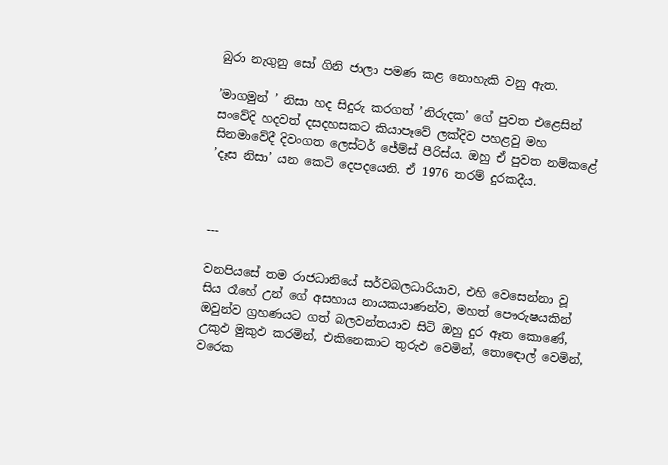බුරා නැගුනු සෝ ගිනි ජාලා පමණ කළ නොහැකි වනු ඇත.

’මාගමුන් ’ නිසා හද සිදුරු කරගත් ’නිරුදක’ ගේ පුවත එළෙසින් සංවේදි හදවත් දසදහසකට කියාපෑවේ ලක්දිව පහළවු මහ සිනමාවේදී දිවංගත ලෙස්ටර් ජේම්ස් පීරිස්ය. ඔහු ඒ පුවත නම්කළේ ’දෑස නිසා’ යන කෙටි දෙපදයෙනි. ඒ 1976 තරම් දුරකදීය.



---

වනපියසේ තම රාජධානියේ සර්වබලධාරියාව, එහි වෙසෙන්නා වූ සිය රෑහේ උන් ගේ අසහාය නායකයාණන්ව, මහත් පෞරුෂයකින් ඔවුන්ව ග්‍රහණයට ගත් බලවන්තයාව සිටි ඔහු දුර ඈත කොණේ, උකුඵ මුකුඵ කරමින්, එකිනෙකාට තුරුඵ වෙමින්, තොඳොල් වෙමින්, වරෙක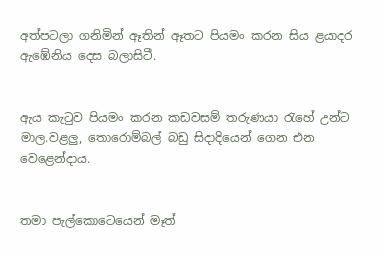අත්පටලා ගනිමින් ඈතින් ඈතට පියමං කරන සිය ළයාදර ඇඹේනිය දෙස බලාසිටී.


ඇය කැටුව පියමං කරන කඩවසම් තරුණයා රැහේ උන්ට මාල.වළලු, තොරොම්බල් බඩු සිදාදියෙන් ගෙන එන වෙළෙන්දාය.


තමා පැල්කොටෙයෙන් මෑත්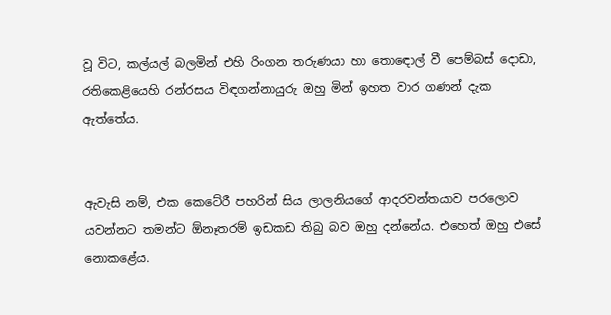වූ විට, කල්යල් බලමින් එහි රිංගන තරුණයා හා තොඳොල් වී පෙම්බස් දොඩා, රතිකෙළියෙහි රන්රසය විඳගන්නායුරු ඔහු මින් ඉහත වාර ගණන් දැක ඇත්තේය.


ඇවැසි නම්, එක කෙටේරී පහරින් සිය ලාලනියගේ ආදරවන්තයාව පරලොව යවන්නට තමන්ට ඕනෑතරම් ඉඩකඩ තිබු බව ඔහු දන්නේය. එහෙත් ඔහු එසේ නොකළේය.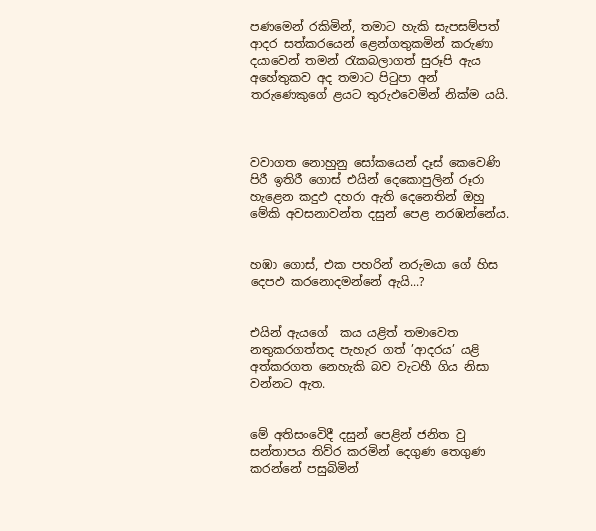පණමෙන් රකිමින්, තමාට හැකි සැපසම්පත් ආදර සත්කරයෙන් ළෙන්ගතුකමින් කරුණා දයාවෙන් තමන් රැකබලාගත් සුරූපි ඇය අහේතුකව අද තමාට පිටුපා අන් තරුණෙකුගේ ළයට තුරුඵවෙමින් නික්ම යයි.



වවාගත නොහුනු සෝකයෙන් දෑස් කෙවෙණි පිරී ඉතිරී ගොස් එයින් දෙකොපුලින් රූරා හැළෙන කදුඵ දහරා ඇති දෙනෙතින් ඔහු මේකි අවසනාවන්ත දසුන් පෙළ නරඹන්නේය.


හඹා ගොස්, එක පහරින් නරුමයා ගේ හිස දෙපඵ කරනොදමන්නේ ඇයි...?


එයින් ඇයගේ  කය යළිත් තමාවෙත නතුකරගත්තද පැහැර ගත් ’ආදරය’ යළි අත්කරගත නෙහැකි බව වැටහී ගිය නිසා වන්නට ඇත.


මේ අතිසංවෙිදී දසුන් පෙළින් ජනිත වු සන්තාපය තිව්ර කරමින් දෙගුණ තෙගුණ කරන්නේ පසුබිමින්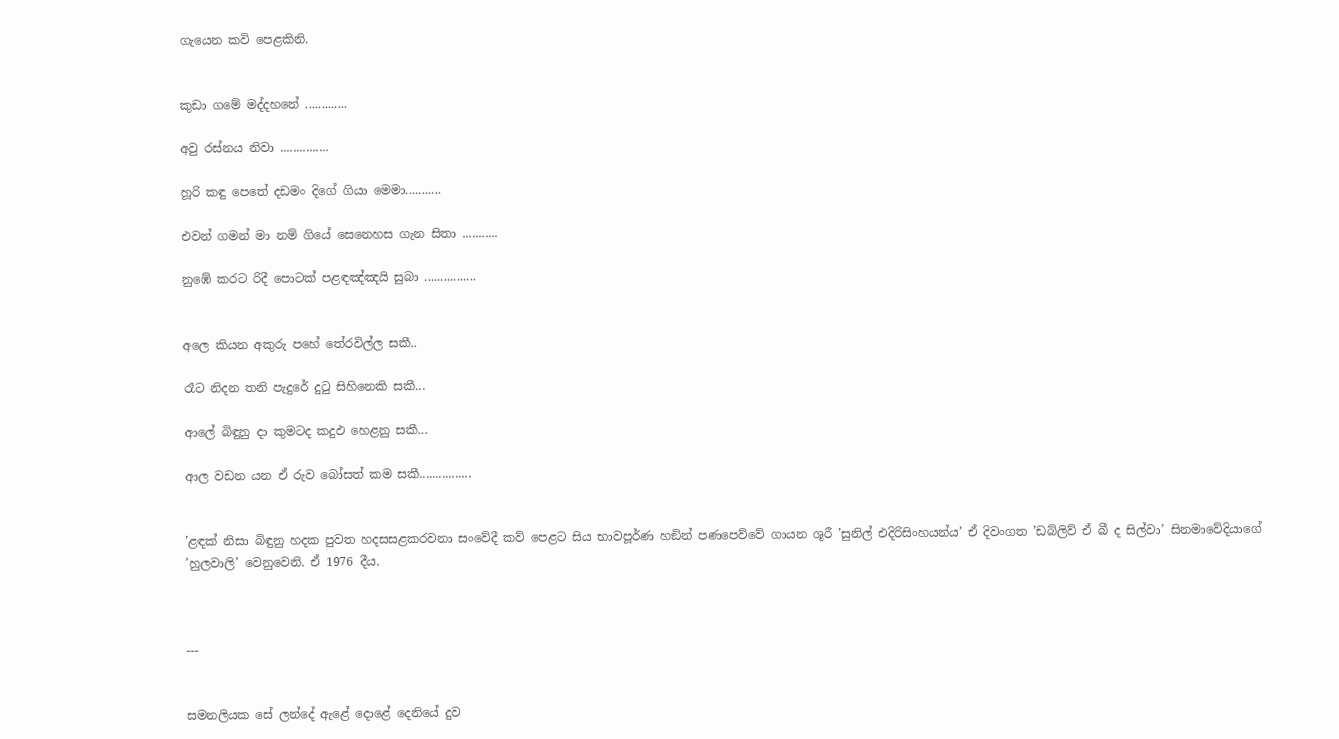ගැයෙන කවි පෙළකිනි.


කුඩා ගමේ මද්දහනේ .............

අවු රස්නය නිවා ...............

හූරි කඳු පෙතේ දඩමං දිගේ ගියා මෙමා...........

එවන් ගමන් මා නම් ගියේ සෙනෙහස ගැන සිතා ...........

නුඹේ කරට රිදී පොටක් පළඳඤ්ඤයි සුබා ................


අලෙ කියන අකුරු පහේ තේරවිල්ල සකී..

රෑට නිදන තනි පැදුරේ දුටු සිහිනෙකි සකී...

ආලේ බිඳුනු දා කුමටද කදුඵ හෙළනු සකී...

ආල වඩන යන ඒ රුව බෝසත් කම සකී................


’ළඳක් නිසා බිඳුනු හදක පුවත හදසසළකරවනා සංවේදී කව් පෙළට සිය භාවපූර්ණ හඞින් පණපෙව්වේ ගායන ශූරී ’සුනිල් එදිරිසිංහයන්ය’ ඒ දිවංගත ’ඩබ්ලිව් ඒ බී ද සිල්වා’ සිනමාවේදියාගේ ’හුලවාලි’ වෙනුවෙනි. ඒ 1976 දීය.



---


සමනලියක සේ ලන්දේ ඇළේ දොළේ දෙනියේ දුව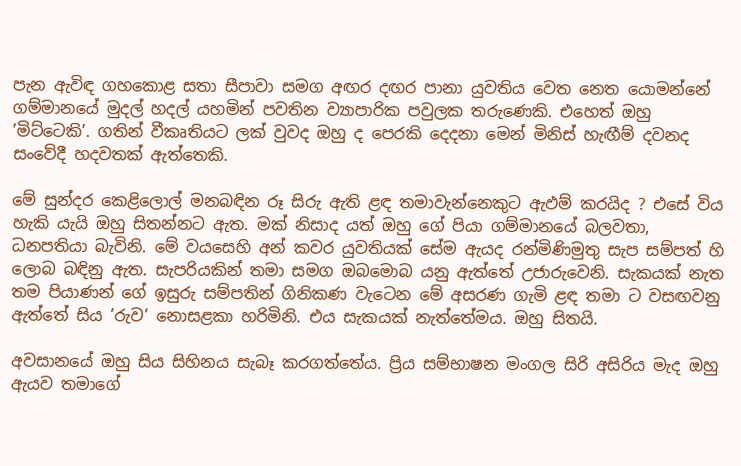පැන ඇවිඳ ගහකොළ සතා සීපාවා සමග අඟර දඟර පානා යුවතිය වෙත නෙත යොමන්නේ ගම්මානයේ මුදල් හදල් යහමින් පවතින ව්‍යාපාරික පවුලක තරුණෙකි. එහෙත් ඔහු ’මිට්ටෙකි’. ගතින් වීකෘතියට ලක් වුවද ඔහු ද පෙරකි දෙදනා මෙන් මිනිස් හැඟීම් දවනද සංවේදී හදවතක් ඇත්තෙකි.

මේ සුන්දර කෙළිලොල් මනබඳින රූ සිරු ඇති ළඳ තමාවැන්නෙකුට ඇඵම් කරයිද ? එසේ විය හැකි යැයි ඔහු සිතන්නට ඇත. මක් නිසාද යත් ඔහු ගේ පියා ගම්මානයේ බලවතා, ධනපතියා බැවිනි. මේ වයසෙහි අන් කවර යුවතියක් සේම ඇයද රන්මිණිමුතු සැප සම්පත් හි ලොබ බඳිනු ඇත. සැපරියකින් තමා සමග ඔබමොබ යනු ඇත්තේ උජාරුවෙනි. සැකයක් නැත තම පියාණන් ගේ ඉසුරු සම්පතින් ගිනිකණ වැටෙන මේ අසරණ ගැමි ළඳ තමා ට වසඟවනු ඇත්තේ සිය ’රුව’ නොසළකා හරිමිනි. එය සැකයක් නැත්තේමය. ඔහු සිතයි.

අවසානයේ ඔහු සිය සිහිනය සැබෑ කරගත්තේය. ප්‍රිය සම්භාෂන මංගල සිරි අසිරිය මැද ඔහු ඇයව තමාගේ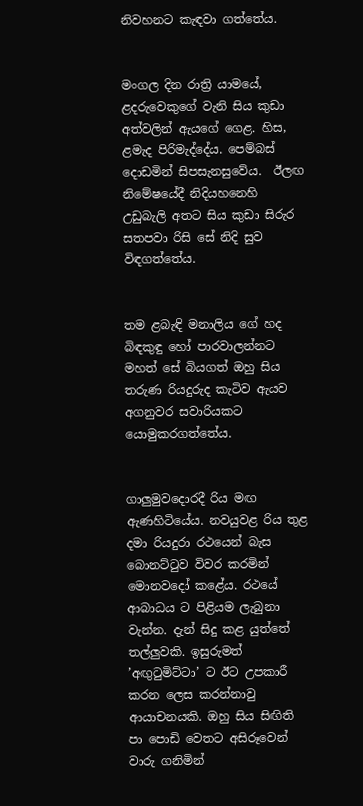නිවහනට කැඳවා ගත්තේය.


මංගල දින රාත්‍රි යාමයේ, ළදරුවෙකුගේ වැනි සිය කුඩා අත්වලින් ඇයගේ ගෙළ. හිස, ළමැද පිරිමැද්දේය. පෙම්බස් දොඩමින් සිපසැනසුවේය.  ඊලඟ නිමේෂයේදී නිදියහනෙහි උඩුබැලි අතට සිය කුඩා සිරුර සතපවා රිසි සේ නිදි සුව විඳගත්තේය.


තම ළබැඳි මනාලිය ගේ හද බිඳකුඳු හෝ පාරවාලන්නට මහත් සේ බියගත් ඔහු සිය තරුණ රියදුරුද කැටිව ඇයව අගනුවර සවාරියකට යොමුකරගත්තේය.


ගාලුමුවදොරදී රිය මඟ ඇණහිටියේය. නවයුවළ රිය තුළ දමා රියදුරා රථයෙන් බැස බොනට්ටුව විවර කරමින් මොනවදෝ කළේය. රථයේ ආබාධය ට පිළියම ලැබුනා වැන්න. දැන් සිදු කළ යුත්තේ තල්ලුවකි. ඉසුරුමත්  ’අඟුටුමිට්ටා’ ට ඊට උපකාරී කරන ලෙස කරන්නාවු ආයාචනයකි. ඔහු සිය සිඟිති පා පොඩි වෙතට අසිරූවෙන් වාරු ගනිමින්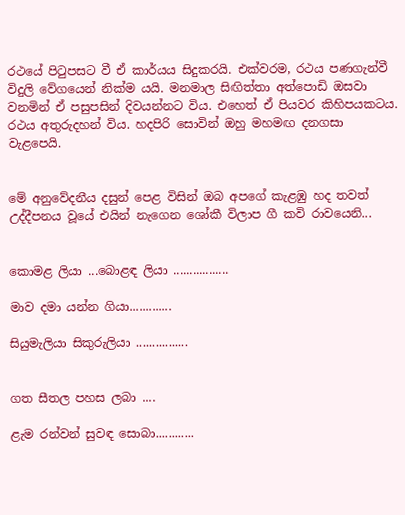රථයේ පිටුපසට වී ඒ කාර්යය සිදුකරයි. එක්වරම, රථය පණගැන්වී විදුලි වේගයෙන් නික්ම යයි. මනමාල සිඟිත්තා අත්පොඩි ඔසවා වනමින් ඒ පසුපසින් දිවයන්නට විය. එහෙත් ඒ පියවර කිහිපයකටය. රථය අතුරුදහන් විය. හදපිරි සොවින් ඔහු මහමඟ දනගසා වැළපෙයි.


මේ අනුවේදනීය දසුන් පෙළ විසින් ඔබ අපගේ කැළඹු හද තවත් උද්දීපනය වූයේ එයින් නැගෙන ශෝකී විලාප ගී කවි රාවයෙනි...


කොමළ ලියා ...බොළඳ ලියා .................

මාව දමා යන්න ගියා.............

සියුමැලියා සිකුරුලියා ................


ගත සීතල පහස ලබා ....

ළැම රන්වන් සුවඳ සොබා............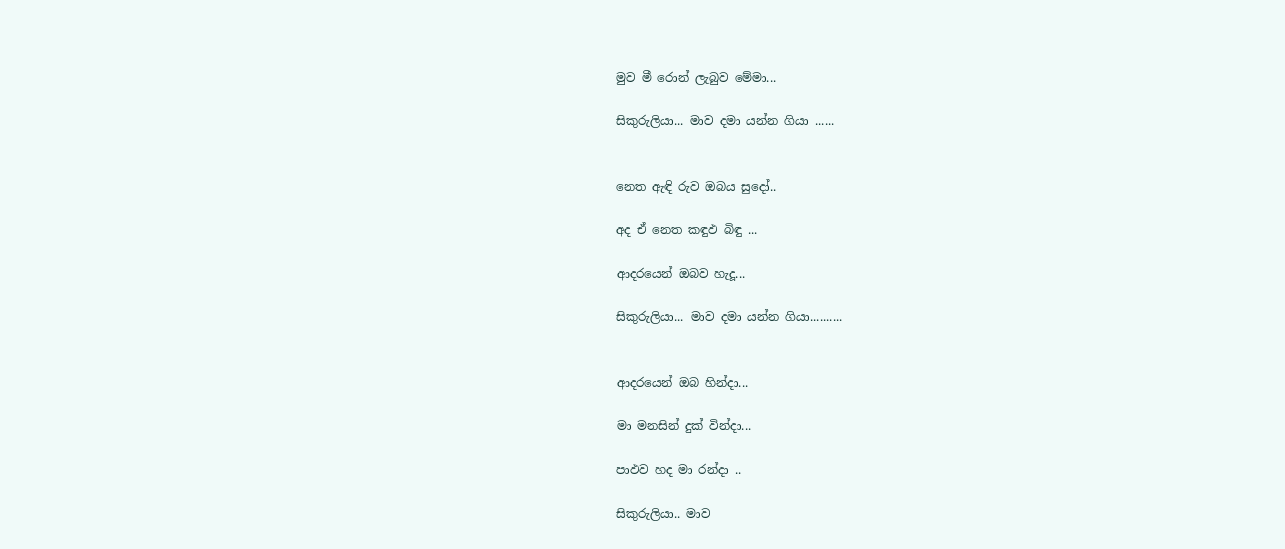මුව මී රොන් ලැබුව මේමා...

සිකුරුලියා... මාව දමා යන්න ගියා ......


නෙත ඇඳි රුව ඔබය සුදෝ..

අද ඒ නෙත කඳුඵ බිඳු ...

ආදරයෙන් ඔබව හැදූ...

සිකුරුලියා... මාව දමා යන්න ගියා..........


ආදරයෙන් ඔබ හින්දා...

මා මනසින් දුක් වින්දා...

පාඵව හද මා රන්දා ..

සිකුරුලියා.. මාව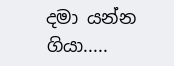දමා යන්න ගියා.....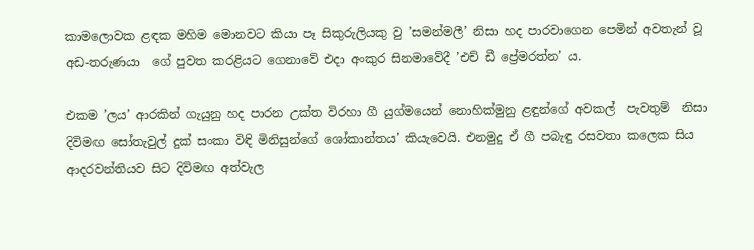කාමලොවක ළඳක මහිම මොනවට කියා පෑ සිකුරුලියකු වු ’සමන්මලී’ නිසා හද පාරවාගෙන පෙමින් අවතැන් වූ අඩ-තරුණයා  ගේ පුවත කරළියට ගෙනාවේ එදා අංකුර සිනමාවේදී ’එච් ඩී ප්‍රේමරත්න’ ය.

එකම ’ලය’ ආරකින් ගැයුනු හද පාරන උක්ත විරහා ගී යුග්මයෙන් නොහික්මුනු ළඳුන්ගේ අවකල්  පැවතුම්  නිසා දිවිමඟ සෝතැවුල් දුක් සංකා විඳි මිනිසුන්ගේ ශෝකාන්තය’ කියැවෙයි. එනමුදු ඒ ගී පබැඳු රසවතා කලෙක සිය ආදරවන්තියව සිට දිවිමඟ අත්වැල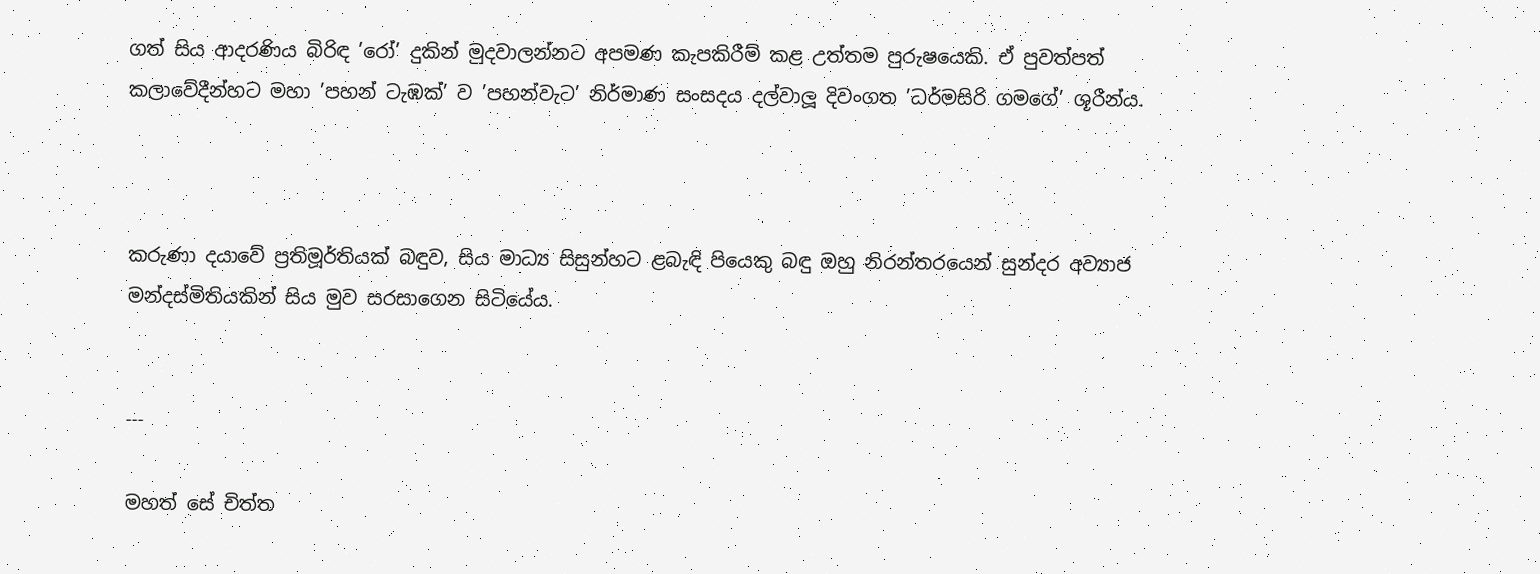ගත් සිය ආදරණිය බිරිඳ ’රෝ’ දුකින් මුදවාලන්නට අපමණ කැපකිරීම් කළ උත්තම පුරුෂයෙකි. ඒ පුවත්පත් කලාවේදීන්හට මහා ’පහන් ටැඹක්’ ව ’පහන්වැට’ නිර්මාණ සංසදය දල්වාලූ දිවංගත ’ධර්මසිරි ගමගේ’ ශූරීන්ය.



කරුණා දයාවේ ප්‍රතිමූර්තියක් බඳුව, සිය මාධ්‍ය සිසුන්හට ළබැඳි පියෙකු බඳු ඔහු නිරන්තරයෙන් සුන්දර අව්‍යාජ මන්දස්මිතියකින් සිය මුව සරසාගෙන සිටියේය.


---

මහත් සේ චිත්ත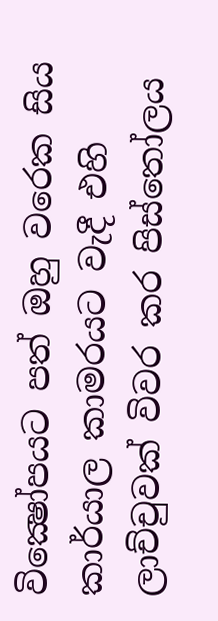වික්‍ෂෝපයට පත් ඔහු වරෙක සිය කාර්යාල කාමරයට වැදී එහි ලාච්චුවක් විවර කර පිස්තෝලය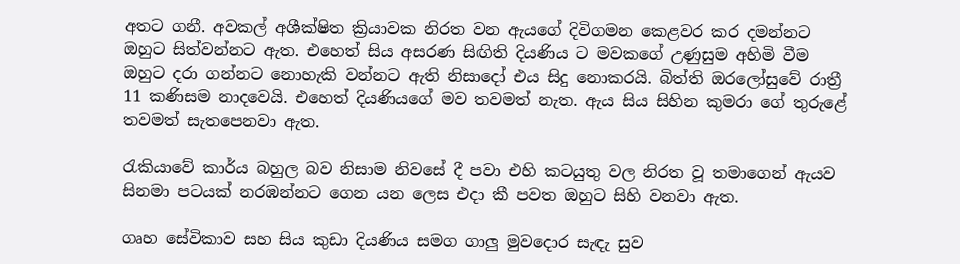අතට ගනී. අවකල් අශීක්ෂිත ක්‍රියාවක නිරත වන ඇයගේ දිවිගමන කෙළවර කර දමන්නට ඔහුට සිත්වන්නට ඇත. එහෙත් සිය අසරණ සිඟිති දියණිය ට මවකගේ උණුසුම අහිමි වීම ඔහුට දරා ගන්නට නොහැකි වන්නට ඇති නිසාදෝ එය සිදු නොකරයි. බිත්ති ඔරලෝසුවේ රාත්‍රී 11 කණිසම නාදවෙයි. එහෙත් දියණියගේ මව තවමත් නැත. ඇය සිය සිහින කුමරා ගේ තුරුළේ තවමත් සැතපෙනවා ඇත.

රැකියාවේ කාර්ය බහුල බව නිසාම නිවසේ දී පවා එහි කටයුතු වල නිරත වූ තමාගෙන් ඇයව සිනමා පටයක් නරඹන්නට ගෙන යන ලෙස එදා කී පවත ඔහුට සිහි වනවා ඇත.

ගෘහ සේවිකාව සහ සිය කුඩා දියණිය සමග ගාලු මුවදොර සැඳැ සුව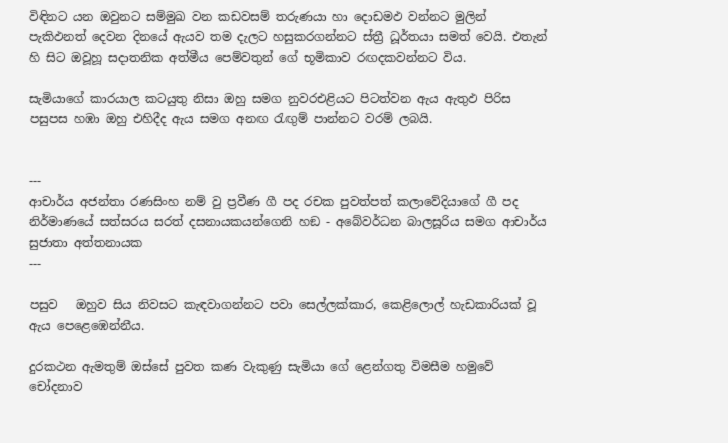විඳිනට යන ඔවුනට සම්මුඛ වන කඩවසම් තරුණයා හා දොඩමඵ වන්නට මුලින් පැකිඵනත් දෙවන දිනයේ ඇයව තම දැලට හසුකරගන්නට ස්ත්‍රී ධූර්තයා සමත් වෙයි. එතැන් හි සිට ඔවූහූ සදාතනික අත්මීය පෙම්වතුන් ගේ භූමිකාව රඟදකවන්නට විය.

සැමියාගේ කාරයාල කටයුතු නිසා ඔහු සමග නුවරඑළියට පිටත්වන ඇය ඇතුඵ පිරිස පසුපස හඹා ඔහු එහිදීද ඇය සමග අනඟ රැඟුම් පාන්නට වරම් ලබයි.


---
ආචාර්ය අජන්තා රණසිංහ නම් වු ප්‍රවීණ ගී පද රචක පුවත්පත් කලාවේදියාගේ ගී පද නිර්මාණයේ සත්සරය සරත් දසනායකයන්ගෙනි හඞ - අබේවර්ධන බාලසූරිය සමග ආචාර්ය සුජාතා අත්තනායක
---

පසුව   ඔහුව සිය නිවසට කැඳවාගන්නට පවා සෙල්ලක්කාර, කෙළිලොල් හැඩකාරියක් වූ ඇය පෙළෙඹෙන්නීය.

දුරකථන ඇමතුම් ඔස්සේ පුවත කණ වැකුණු සැමියා ගේ ළෙන්ගතු විමසීම හමුවේ චෝදනාව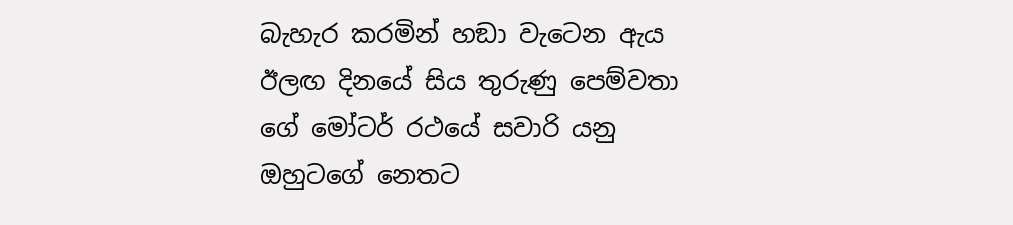බැහැර කරමින් හඞා වැටෙන ඇය ඊලඟ දිනයේ සිය තුරුණු පෙම්වතා ගේ මෝටර් රථයේ සවාරි යනු ඔහුටගේ නෙතට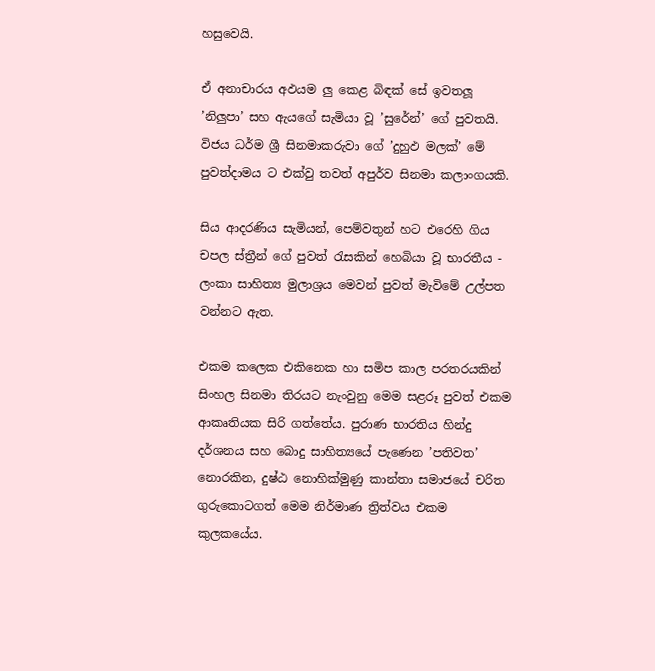හසුවෙයි.

ඒ අනාචාරය අඵයම ලු කෙළ බිඳක් සේ ඉවතලූ ’නිලුපා’ සහ ඇයගේ සැමියා වූ ’සුරේන්’ ගේ පුවතයි. විජය ධර්ම ශ්‍රී සිනමාකරුවා ගේ ’දුහුඵ මලක්’ මේ පුවත්දාමය ට එක්වු තවත් අපුර්ව සිනමා කලාංගයකි.

සිය ආදරණිය සැමියන්, පෙම්වතුන් හට එරෙහි ගිය චපල ස්ත්‍රීන් ගේ පුවත් රැසකින් හෙබියා වූ භාරතීය - ලංකා සාහිත්‍ය මුලාශ්‍රය මෙවන් පුවත් මැවිමේ උල්පත වන්නට ඇත.

එකම කලෙක එකිනෙක හා සමිප කාල පරතරයකින් සිංහල සිනමා තිරයට නැංවුනු මෙම සළරූ පුවත් එකම ආකෘතියක සිරි ගත්තේය. පුරාණ භාරතිය හින්දු දර්ශනය සහ බොදු සාහිත්‍යයේ පැණෙන ’පතිවත’ නොරකින, දුෂ්ඨ නොහික්මුණු කාන්තා සමාජයේ චරිත ගුරුකොටගත් මෙම නිර්මාණ ත්‍රිත්වය එකම කුලකයේය.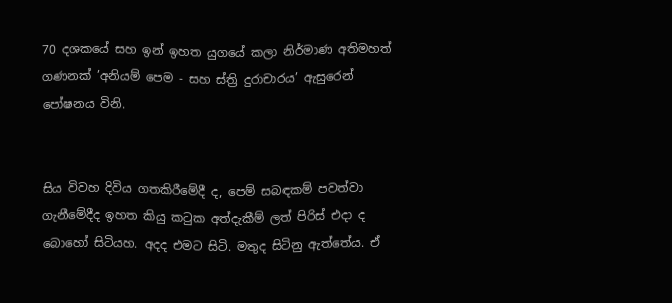70 දශකයේ සහ ඉන් ඉහත යුගයේ කලා නිර්මාණ අතිමහත් ගණනක් ’අනියම් පෙම - සහ ස්ත්‍රි දුරාචාරය’ ඇසුරෙන් පෝෂනය විනි.


සිය විවහ දිවිය ගතකිරීමේදී ද, පෙම් සබඳකම් පවත්වා ගැනීමේදීද ඉහත කියු කටුක අත්දැකීම් ලත් පිරිස් එදා ද බොහෝ සිටියහ. අදද එමට සිටි. මතුද සිටිනු ඇත්තේය. ඒ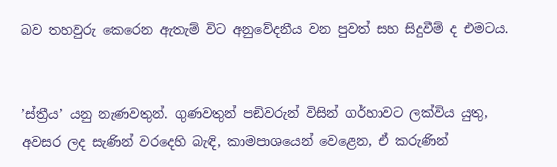බව තහවුරු කෙරෙන ඇතැම් විට අනුවේදනීය වන පුවත් සහ සිදුවීම් ද එමටය.


’ස්ත්‍රීය’ යනු නැණවතුන්. ගුණවතුන් පඞිවරුන් විසින් ගර්හාවට ලක්විය යුතු, අවසර ලද සැණින් වරදෙහි බැඳි, කාමපාශයෙන් වෙළෙන, ඒ කරුණින්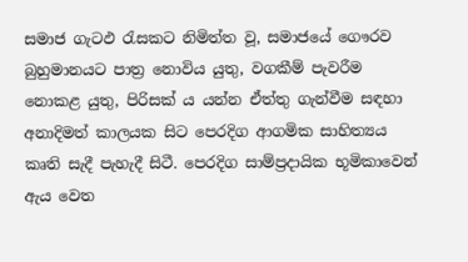සමාජ ගැටඵ රැසකට නිමිත්ත වූ, සමාජයේ ගෞරව බුහුමානයට පාත්‍ර නොවිය යුතු, වගකීම් පැවරීම නොකළ යුතු, පිරිසක් ය යන්න ඒත්තු ගැන්වීම සඳහා අනාදිමත් කාලයක සිට පෙරදිග ආගමික සාහිත්‍යය කෘති සැදී පැහැදී සිටී. පෙරදිග සාම්ප්‍රදායික භූමිකාවෙන් ඇය වෙත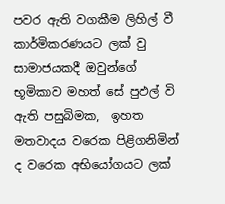පවර ඇති වගකීම ලිහිල් වී කාර්මිකරණයට ලක් වු සාමාජයකදී ඔවුන්ගේ භූමිකාව මහත් සේ පුඵල් වි ඇති පසුබිමක,  ඉහත මතවාදය වරෙක පිළිගනිමින් ද වරෙක අභියෝගයට ලක්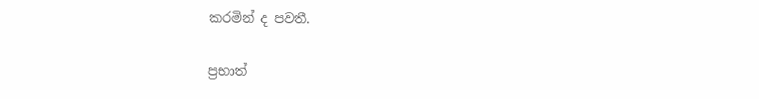කරමින් ද පවතී.

ප්‍රභාත්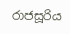රාජසූරිය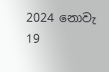2024 නොවැ 19